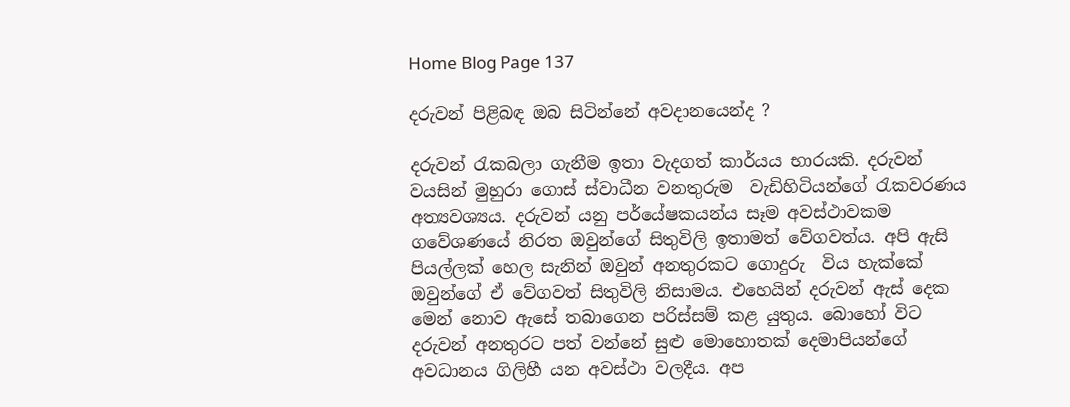Home Blog Page 137

දරුවන් පිළිබඳ ඔබ සිටින්නේ අවදානයෙන්ද ?

දරුවන් රැකබලා ගැනීම ඉතා වැදගත් කාර්යය භාරයකි. දරුවන් වයසින් මුහුරා ගොස් ස්වාධීන වනතුරුම  වැඩිහිටියන්ගේ රැකවරණය අත්‍යවශ්‍යය. දරුවන් යනු පර්යේෂකයන්ය සෑම අවස්ථාවකම ගවේශණයේ නිරත ඔවුන්ගේ සිතුවිලි ඉතාමත් වේගවත්ය. අපි ඇසි පියල්ලක් හෙල සැනින් ඔවුන් අනතුරකට ගොදුරු  විය හැක්කේ ඔවුන්ගේ ඒ වේගවත් සිතුවිලි නිසාමය. එහෙයින් දරුවන් ඇස් දෙක මෙන් නොව ඇසේ තබාගෙන පරිස්සම් කළ යුතුය. බොහෝ විට දරුවන් අනතුරට පත් වන්නේ සුළු මොහොතක් දෙමාපියන්ගේ අවධානය ගිලිහී යන අවස්ථා වලදීය. අප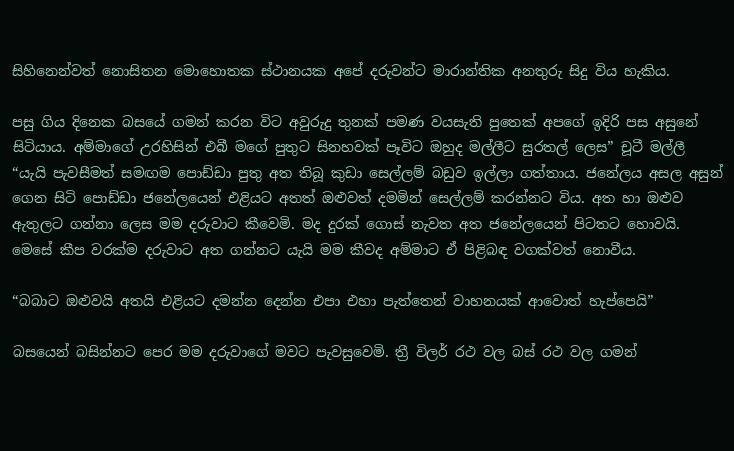සිහිනෙන්වත් නොසිතන මොහොතක ස්ථානයක අපේ දරුවන්ට මාරාන්තික අනතුරු සිදු විය හැකිය.

පසු ගිය දිනෙක බසයේ ගමන් කරන විට අවුරුදු තුනක් පමණ වයසැති පුතෙක් අපගේ ඉදිරි පස අසුනේ සිටියාය. අම්මාගේ උරහිසින් එබී මගේ පුතුට සිනහවක් පෑවිට ඔහුද මල්ලීට සුරතල් ලෙස” චූටී මල්ලී “යැයි පැවසීමත් සමඟම පොඩ්ඩා පුතු අත තිබූ කුඩා සෙල්ලම් බඩුව ඉල්ලා ගත්තාය. ජනේලය අසල අසුන් ගෙන සිටි පොඩ්ඩා ජනේලයෙන් එළියට අතත් ඔළුවත් දමමින් සෙල්ලම් කරන්නට විය. අත හා ඔළුව ඇතුලට ගන්නා ලෙස මම දරුවාට කීවෙමි. මද දුරක් ගොස් නැවත අත ජනේලයෙන් පිටතට හොවයි.  මෙසේ කීප වරක්ම දරුවාට අත ගන්නට යැයි මම කීවද අම්මාට ඒ පිළිබඳ වගක්වත් නොවීය.

“බබාට ඔළුවයි අතයි එළියට දමන්න දෙන්න එපා එහා පැත්තෙන් වාහනයක් ආවොත් හැප්පෙයි”

බසයෙන් බසින්නට පෙර මම දරුවාගේ මවට පැවසුවෙමි. ත්‍රී විලර් රථ වල බස් රථ වල ගමන්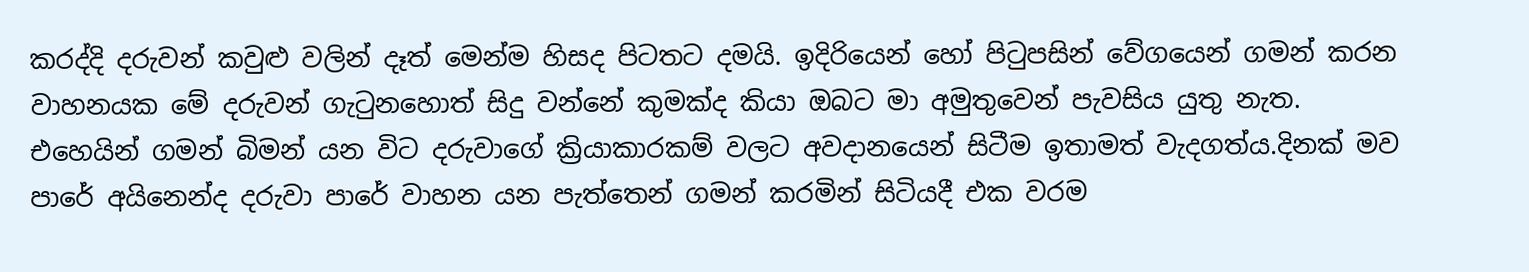කරද්දි දරුවන් කවුළු වලින් දෑත් මෙන්ම හිසද පිටතට දමයි. ඉදිරියෙන් හෝ පිටුපසින් වේගයෙන් ගමන් කරන වාහනයක මේ දරුවන් ගැටුනහොත් සිදු වන්නේ කුමක්ද කියා ඔබට මා අමුතුවෙන් පැවසිය යුතු නැත. එහෙයින් ගමන් බිමන් යන විට දරුවාගේ ක්‍රියාකාරකම් වලට අවදානයෙන් සිටීම ඉතාමත් වැදගත්ය.දිනක් මව පාරේ අයිනෙන්ද දරුවා පාරේ වාහන යන පැත්තෙන් ගමන් කරමින් සිටියදී එක වරම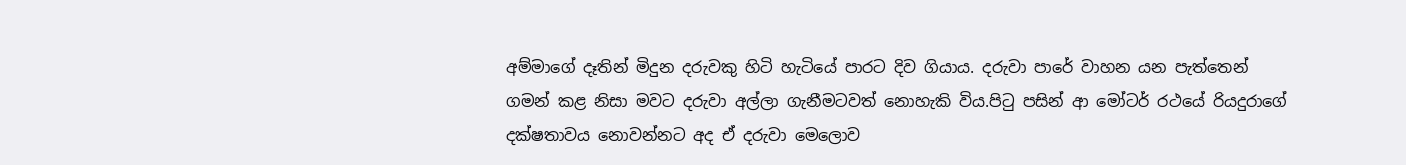අම්මාගේ දෑතින් මිදුන දරුවකු හිටි හැටියේ පාරට දිව ගියාය. දරුවා පාරේ වාහන යන පැත්තෙන් ගමන් කළ නිසා මවට දරුවා අල්ලා ගැනීමටවත් නොහැකි විය.පිටු පසින් ආ මෝටර් රථයේ රියදුරාගේ දක්ෂතාවය නොවන්නට අද ඒ දරුවා මෙලොව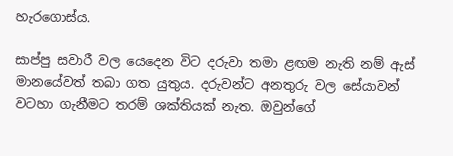හැරගොස්ය.

සාප්පු සවාරී වල යෙදෙන විට දරුවා තමා ළඟම නැති නම් ඇස් මානයේවත් තබා ගත යුතුය. දරුවන්ට අනතුරු වල සේයාවන් වටහා ගැනීමට තරම් ශක්තියක් නැත. ඔවුන්ගේ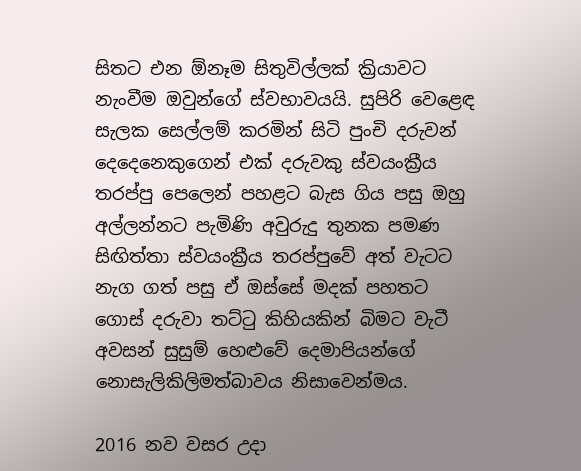සිතට එන ඕනෑම සිතුවිල්ලක් ක්‍රියාවට නැංවීම ඔවුන්ගේ ස්වභාවයයි. සුපිරි වෙළෙඳ සැලක සෙල්ලම් කරමින් සිටි පුංචි දරුවන් දෙදෙනෙකුගෙන් එක් දරුවකු ස්වයංක්‍රීය තරප්පු පෙලෙන් පහළට බැස ගිය පසු ඔහු අල්ලන්නට පැමිණි අවුරුදු තුනක පමණ සිඟිත්තා ස්වයංක්‍රීය තරප්පුවේ අත් වැටට නැග ගත් පසු ඒ ඔස්සේ මදක් පහතට ගොස් දරුවා තට්ටු කිහියකින් බිමට වැටී අවසන් සුසුම් හෙළුවේ දෙමාපියන්ගේ නොසැලිකිලිමත්බාවය නිසාවෙන්මය.

2016 නව වසර උදා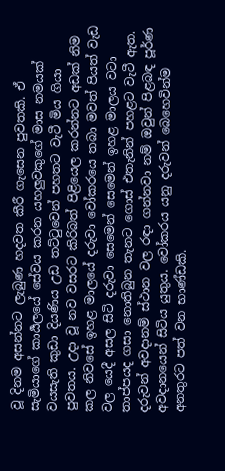වූ දිනම අසන්නට ලැබුණ හදවත කීරී ගැසෙන පුවතකි. ඒ සැමියාගේ කාර්‍යලයේ සේවය කරන යහලුවකුගේ මාස නමයක් වයසැති කුඩා දියණිය උඩ තට්ටුවෙන් පහතට වැටී මිය ගියා පුවතය. උදා වූ නව වසරට කිරිබත් පිළියෙල කරන්නට අඩක් නිම කල නිවසේ ඉහළ මාලයේ දරුවා වෝකරයෙ තබා මවත් පියත් වැඩ වල යෙදී අසල සිටි දරුවා සෙමෙන් සෙමෙන් ඉහළ මාලය වටා තාප්පයද ගසා නොතිබුන තැනට ගොස් එතැනින් පහළට වැටී ඇත. දරුවන් අවදානම් ස්ථාන වල රඳා ගන්නවා නම් ඔවුන් පිළබඳ පූර්ණ අවදානයෙන් සිටිය යුතුය. වෝකරය යනු දරුවන් බෙහෙවින්ම අනතුරට පත් වන භාණ්ඩකි.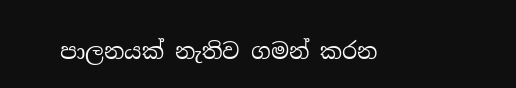පාලනයක් නැතිව ගමන් කරන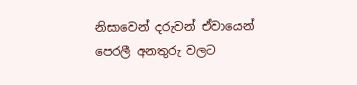නිසාවෙන් දරුවන් ඒවායෙන් පෙරලී අනතුරු වලට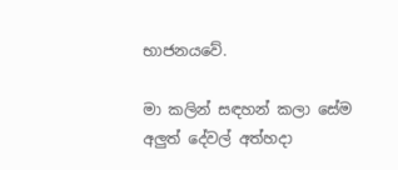භාජනයවේ.

මා කලින් සඳහන් කලා සේම අලුත් දේවල් අත්හදා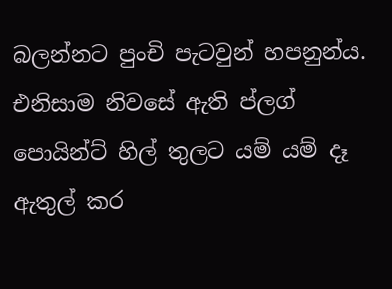බලන්නට පුංචි පැටවුන් හපනුන්ය. එනිසාම නිවසේ ඇති ප්ලග් පොයින්ට් හිල් තුලට යම් යම් දෑ ඇතුල් කර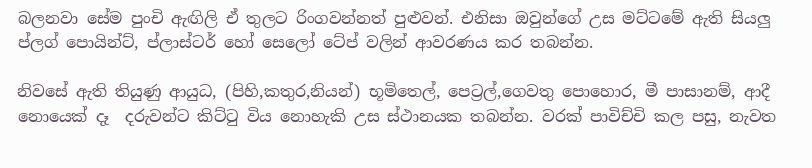බලනවා සේම පුංචි ඇඟිලි ඒ තුලට රිංගවන්නත් පුළුවන්. එනිසා ඔවුන්ගේ උස මට්ටමේ ඇති සියලු ප්ලග් පොයින්ට්, ප්ලාස්ටර් හෝ සෙලෝ ටේප් වලින් ආවරණය කර තබන්න.

නිවසේ ඇති තියුණු ආයුධ, (පිහි,කතුර,නියන්) භූමිතෙල්, පෙට්‍රල්,ගෙවතු පොහොර, මී පාසානම්, ආදී නොයෙක් දෑ  දරුවන්ට කිට්ටු විය නොහැකි උස ස්ථානයක තබන්න. වරක් පාවිච්චි කල පසු, නැවත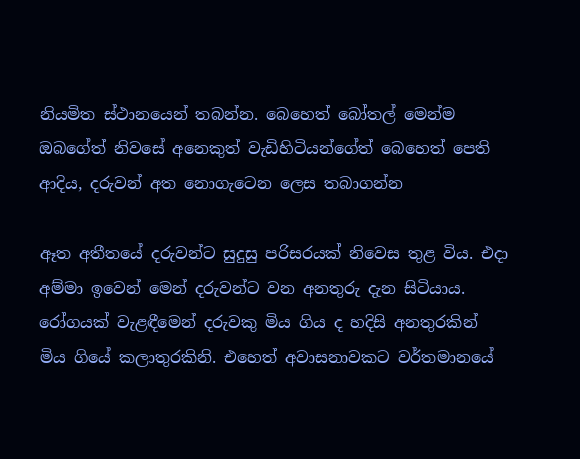නියමිත ස්ථානයෙන් තබන්න. බෙහෙත් බෝතල් මෙන්ම ඔබගේත් නිවසේ අනෙකුත් වැඩිහිටියන්ගේත් බෙහෙත් පෙති ආදිය, දරුවන් අත නොගැටෙන ලෙස තබාගන්න

ඈත අතීතයේ දරුවන්ට සුදුසු පරිසරයක් නිවෙස තුළ විය. එදා අම්මා ඉවෙන් මෙන් දරුවන්ට වන අනතුරු දැන සිටියාය. රෝගයක් වැළඳීමෙන් දරුවකු මිය ගිය ද හදිසි අනතුරකින් මිය ගියේ කලාතුරකිනි. එහෙත් අවාසනාවකට වර්තමානයේ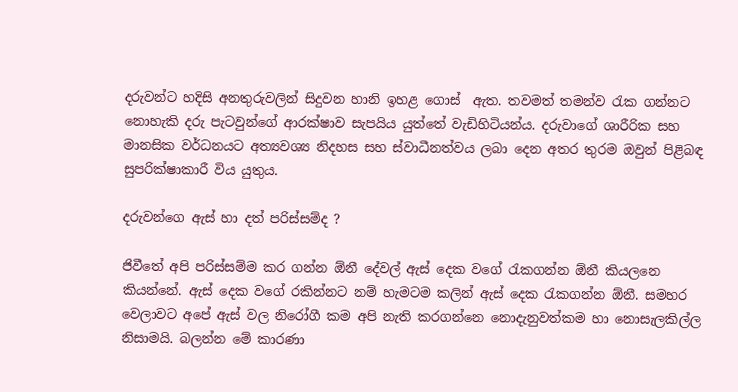දරුවන්ට හදිසි අනතුරුවලින් සිදුවන හානි ඉහළ ගොස්  ඇත. තවමත් තමන්ව රැක ගන්නට නොහැකි දරු පැටවුන්ගේ ආරක්ෂාව සැපයිය යුත්තේ වැඩිහිටියන්ය. දරුවාගේ ශාරීරික සහ මානසික වර්ධනයට අත්‍යවශ්‍ය නිදහස සහ ස්වාධීනත්වය ලබා දෙන අතර තුරම ඔවුන් පිළිබඳ සුපරික්ෂාකාරී විය යුතුය.

දරුවන්ගෙ ඇස් හා දත් පරිස්සම්ද ?

ජිවීතේ අපි පරිස්සම්ම කර ගන්න ඕනී දේවල් ඇස් දෙක වගේ රැකගන්න ඕනී කියලනෙ කියන්නේ. ඇස් දෙක වගේ රකින්නට නම් හැමටම කලින් ඇස් දෙක රැකගන්න ඕනී. සමහර වෙලාවට අපේ ඇස් වල නිරෝගී කම අපි නැති කරගන්නෙ නොදැනුවත්කම හා නොසැලකිල්ල නිසාමයි. බලන්න මේ කාරණා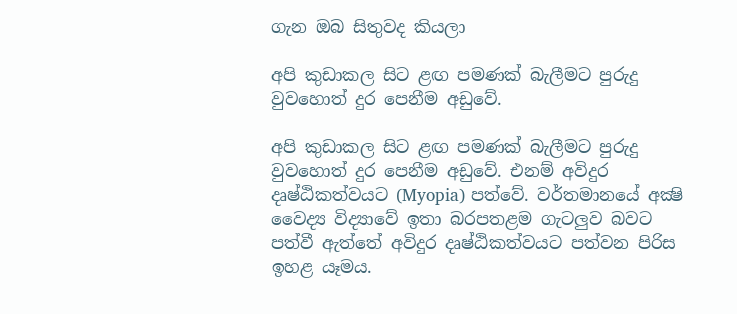ගැන ඔබ සිතුවද කියලා

අපි කුඩාකල සිට ළඟ පමණක්‌ බැලීමට පුරුදු වුවහොත් දුර පෙනීම අඩුවේ.

අපි කුඩාකල සිට ළඟ පමණක් බැලීමට පුරුදු වුවහොත් දුර පෙනීම අඩුවේ. එනම් අවිදුර දෘෂ්ඨිකත්වයට (Myopia) පත්වේ. වර්තමානයේ අක්‍ෂි වෛද්‍ය විද්‍යාවේ ඉතා බරපතළම ගැටලුව බවට පත්වී ඇත්තේ අවිදුර දෘෂ්ඨිකත්වයට පත්වන පිරිස ඉහළ යෑමය.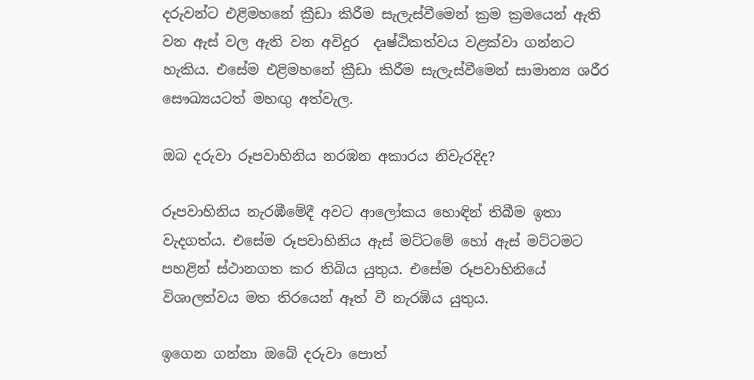දරුවන්ට එළිමහනේ ක්‍රීඩා කිරීම සැලැස්වීමෙන් ක්‍රම ක්‍රමයෙන් ඇති වන ඇස් වල ඇති වන අවිදුර  දෘෂ්ඨිකත්වය වළක්වා ගන්නට හැකිය. එසේම එළිමහනේ ක්‍රීඩා කිරීම සැලැස්වීමෙන් සාමාන්‍ය ශරීර සෞඛ්‍යයටත් මහඟු අත්වැල.

ඔබ දරුවා රූපවාහිනිය නරඹන අකාරය නිවැරදිද?

රූපවාහිනිය නැරඹීමේදී අවට ආලෝකය හොඳින් තිබීම ඉතා වැදගත්ය. එසේම රූපවාහිනිය ඇස් මට්ටමේ හෝ ඇස් මට්ටමට පහළින් ස්ථානගත කර තිබිය යුතුය. එසේම රූපවාහිනියේ විශාලත්වය මත තිරයෙන් ඈත් වී නැරඹිය යුතුය.

ඉගෙන ගන්නා ඔබේ දරුවා පොත්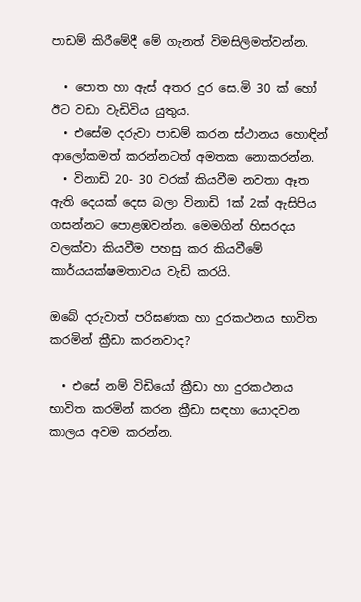පාඩම් කිරීමේදී මේ ගැනත් විමසිලිමත්වන්න.

  • පොත හා ඇස් අතර දුර සෙ.මි 30 ක් හෝ ඊට වඩා වැඩිවිය යුතුය.
  • එසේම දරුවා පාඩම් කරන ස්ථානය හොඳින් ආලෝකමත් කරන්නටත් අමතක නොකරන්න.
  • විනාඩි 20- 30 වරක් කියවීම නවතා ඈත ඇති දෙයක් දෙස බලා විනාඩි 1ක් 2ක් ඇසිපිය ගසන්නට පොළඹවන්න. මෙමගින් හිසරදය වලක්වා කියවීම පහසු කර කියවීමේ කාර්යයක්ෂමතාවය වැඩි කරයි.

ඔබේ දරුවාත් පරිඝණක හා දුරකථනය භාවිත කරමින් ක්‍රීඩා කරනවාද?

  • එසේ නම් විඩියෝ ක්‍රීඩා හා දුරකථනය භාවිත කරමින් කරන ක්‍රීඩා සඳහා යොදවන කාලය අවම කරන්න.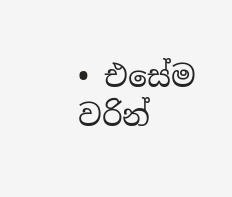• එසේම වරින්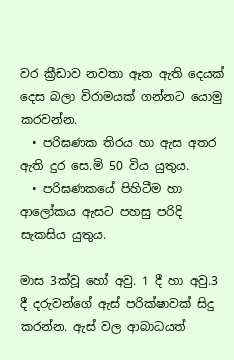වර ක්‍රීඩාව නවතා ඈත ඇති දෙයක් දෙස බලා විරාමයක් ගන්නට යොමු කරවන්න.
  • පරිඝණක තිරය හා ඇස අතර ඇති දුර සෙ.මි 50 විය යුතුය.
  • පරිඝණකයේ පිහිටීම හා ආලෝකය ඇසට පහසු පරිදි සැකසිය යුතුය.

මාස 3ක්වූ හෝ අවු. 1 දී හා අවු.3 දී දරුවන්ගේ ඇස් පරික්ෂාවක් සිදු කරන්න. ඇස් වල ආබාධයත්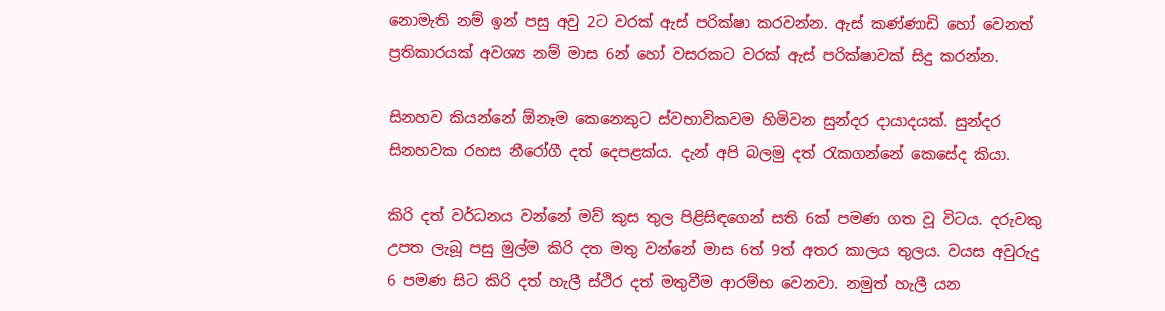නොමැති නම් ඉන් පසු අවු 2ට වරක් ඇස් පරික්ෂා කරවන්න. ඇස් කණ්ණාඩි හෝ වෙනත් ප්‍රතිකාරයක් අවශ්‍ය නම් මාස 6න් හෝ වසරකට වරක් ඇස් පරික්ෂාවක් සිදු කරන්න.

සිනහව කියන්නේ ඕනෑම කෙනෙකුට ස්වභාවිකවම හිමිවන සුන්දර දායාදයක්. සුන්දර සිනහවක රහස නීරෝගී දත් දෙපළක්ය. දැන් අපි බලමු දත් රැකගන්නේ කෙසේද කියා.

කිරි දත් වර්ධනය වන්නේ මව් කුස තුල පිළිසිඳගෙන් සති 6ක් පමණ ගත වූ විටය. දරුවකු උපත ලැබූ පසු මුල්ම කිරි දත මතු වන්නේ මාස 6ත් 9ත් අතර කාලය තුලය. වයස අවුරුදු  6 පමණ සිට කිරි දත් හැලී ස්ථිර දත් මතුවීම ආරම්භ වෙනවා. නමුත් හැලී යන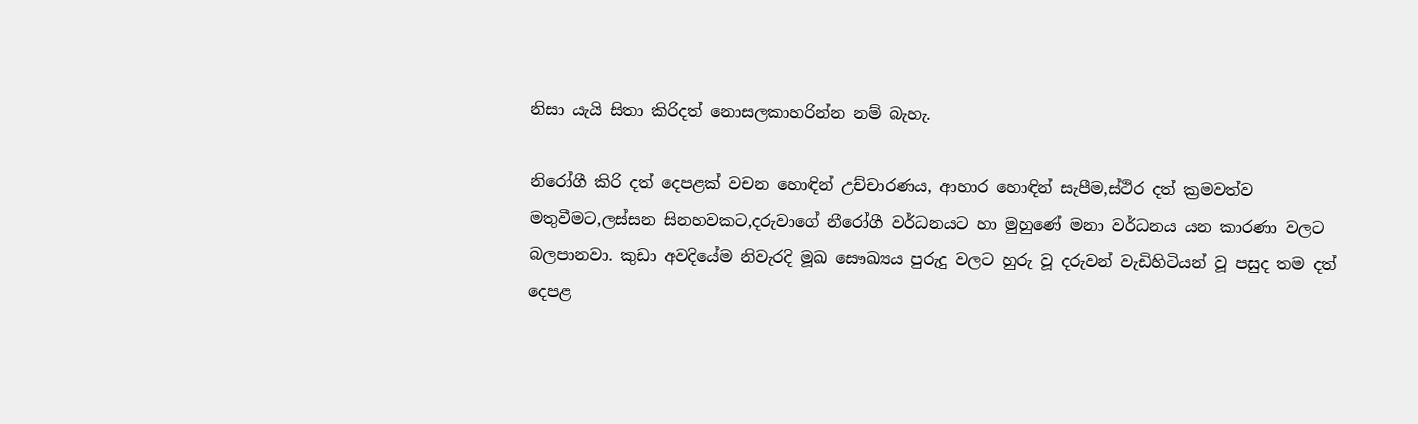නිසා යැයි සිතා කිරිදත් නොසලකාහරින්න නම් බැහැ.

නිරෝගී කිරි දත් දෙපළක් වචන හොඳින් උච්චාරණය, ආහාර හොඳින් සැපීම,ස්ථිර දත් ක්‍රමවත්ව මතුවීමට,ලස්සන සිනහවකට,දරුවාගේ නීරෝගී වර්ධනයට හා මුහුණේ මනා වර්ධනය යන කාරණා වලට බලපානවා. කුඩා අවදියේම නිවැරදි මූඛ සෞඛ්‍යය පුරුදු වලට හුරු වූ දරුවන් වැඩිහිටියන් වූ පසුද තම දත් දෙපළ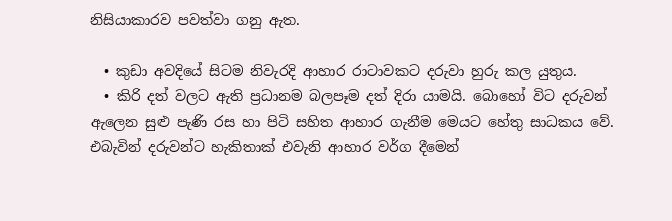නිසියාකාරව පවත්වා ගනු ඇත.

  • කුඩා අවදියේ සිටම නිවැරදි ආහාර රාටාවකට දරුවා හුරු කල යුතුය.
  • කිරි දත් වලට ඇති ප්‍රධානම බලපෑම දත් දිරා යාමයි. බොහෝ විට දරුවන් ඇලෙන සුළු පැණි රස හා පිටි සහිත ආහාර ගැනීම මෙයට හේතු සාධකය වේ. එබැවින් දරුවන්ට හැකිතාක් එවැනි ආහාර වර්ග දීමෙන්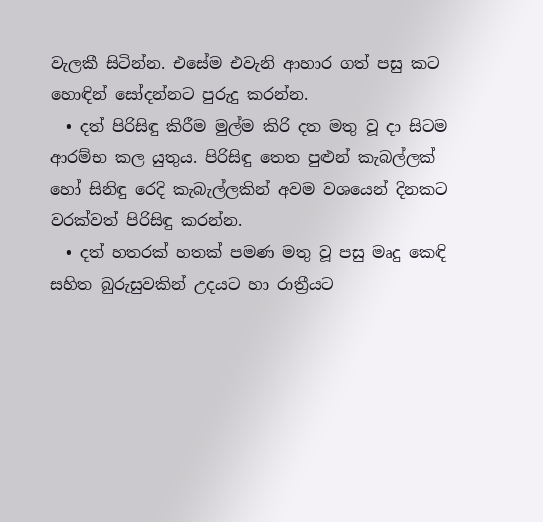වැලකී සිටින්න. එසේම එවැනි ආහාර ගත් පසු කට හොඳින් සෝදන්නට පුරුදු කරන්න.
  • දත් පිරිසිඳු කිරීම මුල්ම කිරි දත මතු වූ දා සිටම ආරම්භ කල යුතුය. පිරිසිඳු තෙත පුළුන් කැබල්ලක් හෝ සිනිඳු රෙදි කැබැල්ලකින් අවම වශයෙන් දිනකට වරක්වත් පිරිසිඳු කරන්න.
  • දත් හතරක් හතක් පමණ මතු වූ පසු මෘදු කෙඳි සහිත බුරුසුවකින් උදයට හා රාත්‍රීයට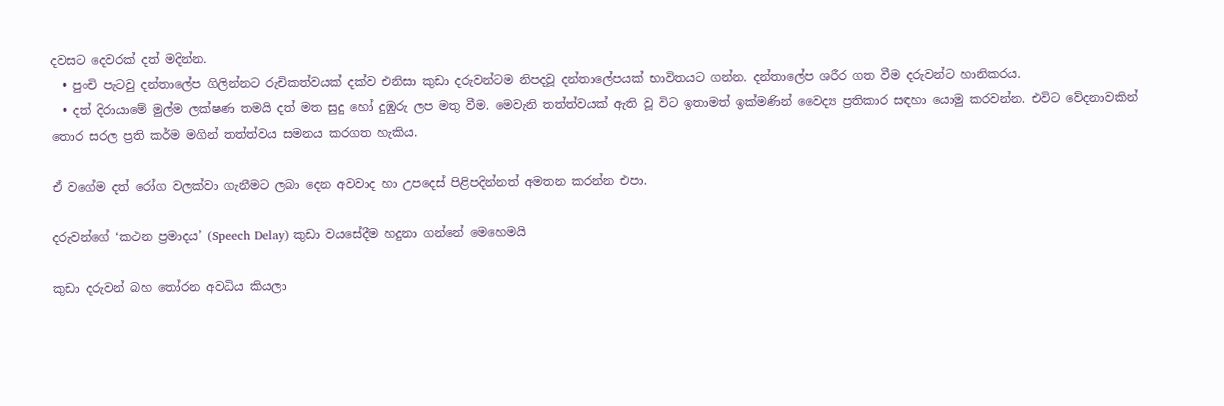දවසට දෙවරක් දත් මදින්න.
  • පුංචි පැටවු දන්තාලේප ගිලින්නට රුචිකත්වයක් දක්ව එනිසා කුඩා දරුවන්ටම නිපදවූ දන්තාලේපයක් භාවිතයට ගන්න. දන්තාලේප ශරීර ගත වීම දරුවන්ට හානිකරය.
  • දත් දිරායාමේ මුල්ම ලක්ෂණ තමයි දත් මත සුදු හෝ දුඹුරු ලප මතු වීම. මෙවැනි තත්ත්වයක් ඇති වූ විට ඉතාමත් ඉක්මණින් වෛද්‍ය ප්‍රතිකාර සඳහා යොමු කරවන්න. එවිට වේදනාවකින් තොර සරල ප්‍රති කර්ම මගින් තත්ත්වය සමනය කරගත හැකිය.

ඒ වගේම දත් රෝග වලක්වා ගැනීමට ලබා දෙන අවවාද හා උපදෙස් පිළිපදින්නත් අමතන කරන්න එපා.

දරුවන්ගේ ‘කථන ප්‍රමාදය’ (Speech Delay) කුඩා වයසේදීම හදුනා ගන්නේ මෙහෙමයි

කුඩා දරුවන් බහ තෝරන අවධිය කියලා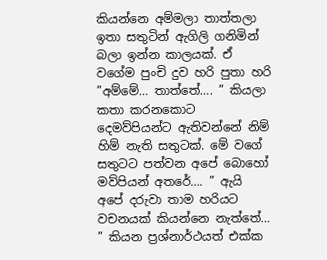කියන්නෙ අම්මලා තාත්තලා ඉතා සතුටින් ඇගිලි ගනිමින් බලා ඉන්න කාලයක්. ඒ වගේම පුංචි දුව හරි පුතා හරි ”අම්මේ… තාත්තේ…. ” කියලා කතා කරනකොට දෙමව්පියන්ට ඇතිවන්නේ නිම් හිම් නැති සතුටක්. මේ වගේ සතුටට පත්වන අපේ බොහෝ මව්පියන් අතරේ…. ” ඇයි අපේ දරුවා තාම හරියට වචනයක් කියන්නෙ නැත්තේ… ” කියන ප්‍රශ්නාර්ථයත් එක්ක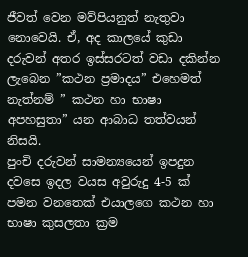ජීවත් වෙන මව්පියනුත් නැතුවා නොවෙයි. ඒ, අද කාලයේ කුඩා දරුවන් අතර ඉස්සරටත් වඩා දකින්න ලැබෙන ”කථන ප්‍රමාදය” එහෙමත් නැත්නම් ” කථන හා භාෂා අපහසුතා” යන ආබාධ තත්වයන් නිසයි.
පුංචි දරුවන් සාමන්‍යයෙන් ඉපදුන දවසෙ ඉදල වයස අවුරුදු 4-5 ක් පමන වනතෙක් එයාලගෙ කථන හා භාෂා කුසලතා ක්‍රම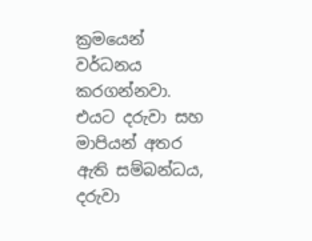ක්‍රමයෙන් වර්ධනය කරගන්නවා. එයට දරුවා සහ මාපියන් අතර ඇති සම්බන්ධය, දරුවා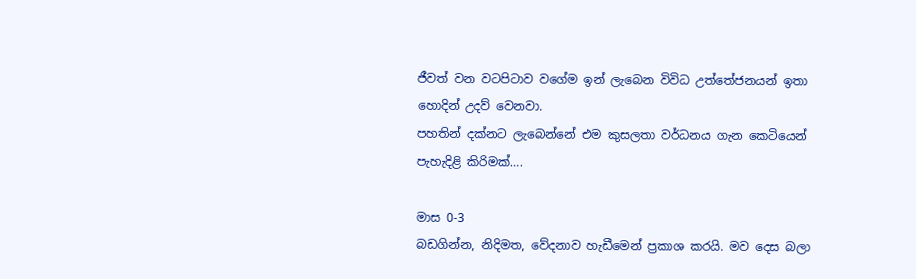ජීවත් වන වටපිටාව වගේම ඉන් ලැබෙන විවිධ උත්තේජනයන් ඉතා හොදින් උදව් වෙනවා.
පහතින් දක්නට ලැබෙන්නේ එම කුසලතා වර්ධනය ගැන කෙටියෙන් පැහැදිළි කිරිමක්….

මාස 0-3
බඩගින්න, නිදිමත, වේදනාව හැඩීමෙන් ප්‍රකාශ කරයි. මව දෙස බලා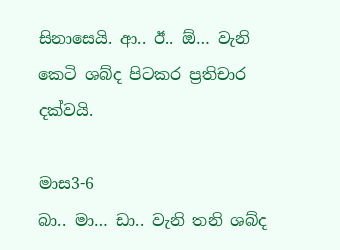සිනාසෙයි. ආ.. ඊ.. ඕ… වැනි කෙටි ශබ්ද පිටකර ප්‍රතිචාර දක්වයි.

මාස3-6
බා.. මා… ඩා.. වැනි තනි ශබ්ද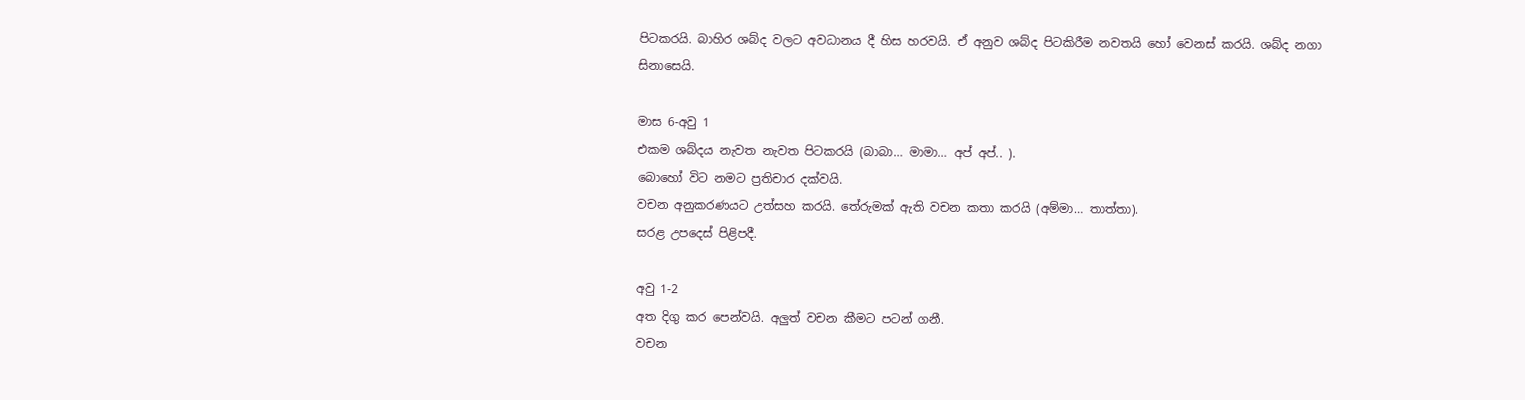පිටකරයි. බාහිර ශබ්ද වලට අවධානය දී හිස හරවයි. ඒ අනුව ශබ්ද පිටකිරීම නවතයි හෝ වෙනස් කරයි. ශබ්ද නගා සිනාසෙයි.

මාස 6-අවු 1
එකම ශබ්දය නැවත නැවත පිටකරයි (බාබා… මාමා… අප් අප්.. ).
බොහෝ විට නමට ප්‍රතිචාර දක්වයි.
වචන අනුකරණයට උත්සහ කරයි. තේරුමක් ඇති වචන කතා කරයි (අම්මා… තාත්තා).
සරළ උපදෙස් පිළිපදී.

අවු 1-2
අත දිගු කර පෙන්වයි. අලුත් වචන කීමට පටන් ගනී.
වචන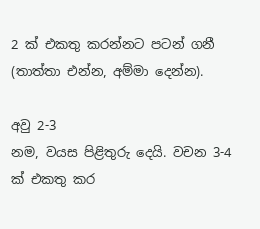2 ක් එකතු කරන්නට පටන් ගනී (තාත්තා එන්න, අම්මා දෙන්න).

අවු 2-3
නම, වයස පිළිතුරු දෙයි. වචන 3-4 ක් එකතු කර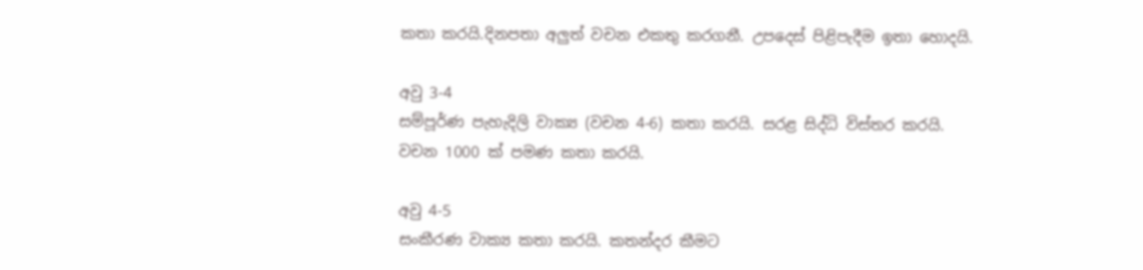කතා කරයි.දිනපතා අලුත් වචන එකතු කරගනී. උපදෙස් පිළිපැදීම ඉතා හොදයි.

අවු 3-4
සම්පූර්ණ පැහැදිලි වාක්‍ය (වචන 4-6) කතා කරයි. සරළ සිද්ධි විස්තර කරයි. වචන 1000 ක් පමණ කතා කරයි.

අවු 4-5
සංකීරණ වාක්‍ය කතා කරයි. කතන්දර කීමට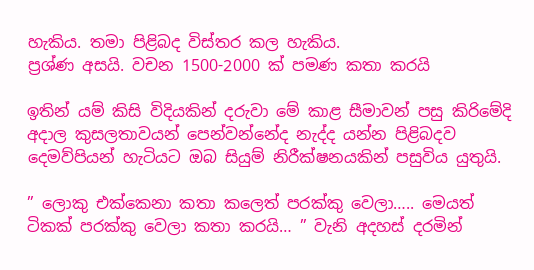හැකිය. තමා පිළිබද විස්තර කල හැකිය.
ප්‍රශ්ණ අසයි. වචන 1500-2000 ක් පමණ කතා කරයි

ඉතින් යම් කිසි විදියකින් දරුවා මේ කාළ සීමාවන් පසු කිරිමේදි අදාල කුසලතාවයන් පෙන්වන්නේද නැද්ද යන්න පිළිබදව දෙමව්පියන් හැටියට ඔබ සියුම් නිරීක්ෂනයකින් පසුවිය යුතුයි.

” ලොකු එක්කෙනා කතා කලෙත් පරක්කු වෙලා….. මෙයත් ටිකක් පරක්කු වෙලා කතා කරයි… ” වැනි අදහස් දරමින්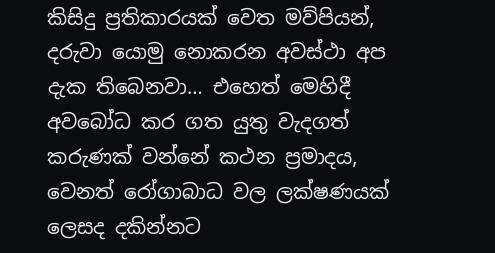කිසිදු ප්‍රතිකාරයක් වෙත මව්පියන්, දරුවා යොමු නොකරන අවස්ථා අප දැක තිබෙනවා… එහෙත් මෙහිදී අවබෝධ කර ගත යුතු වැදගත් කරුණක් වන්නේ කථන ප්‍රමාදය, වෙනත් රෝගාබාධ වල ලක්ෂණයක් ලෙසද දකින්නට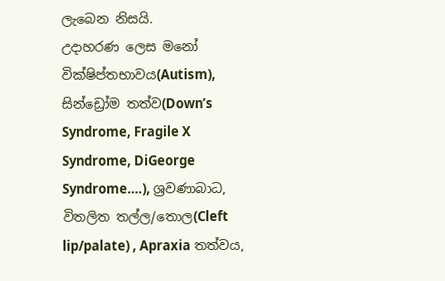ලැබෙන නිසයි.
උදාහරණ ලෙස මනෝ වික්ෂිප්තභාවය(Autism), සින්ඩ්‍රෝම තත්ව(Down’s Syndrome, Fragile X Syndrome, DiGeorge Syndrome….), ශ්‍රවණාබාධ, විතලිත තල්ල/තොල(Cleft lip/palate) , Apraxia තත්වය,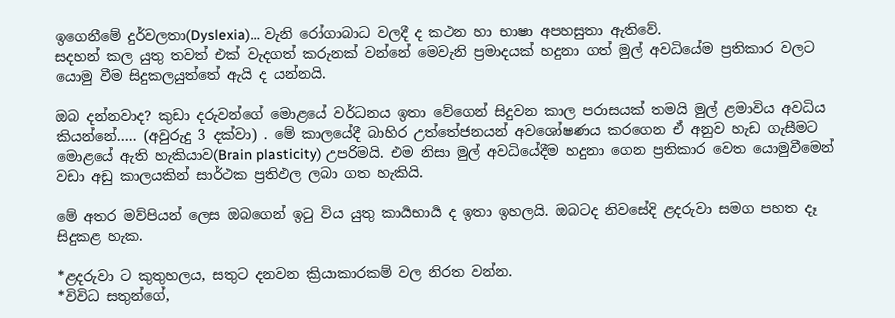ඉගෙනීමේ දුර්වලතා(Dyslexia)… වැනි රෝගාබාධ වලදී ද කථන හා භාෂා අපහසුතා ඇතිවේ.
සදහන් කල යුතු තවත් එක් වැදගත් කරුනක් වන්නේ මෙවැනි ප්‍රමාදයක් හදුනා ගත් මුල් අවධියේම ප්‍රතිකාර වලට යොමු වීම සිදුකලයුත්තේ ඇයි ද යන්නයි.

ඔබ දන්නවාද? කුඩා දරුවන්ගේ මොළයේ වර්ධනය ඉතා වේගෙන් සිදුවන කාල පරාසයක් තමයි මුල් ළමාවිය අවධිය කියන්නේ….. (අවුරුදු 3 දක්වා) . මේ කාලයේදී බාහිර උත්තේජනයන් අවශෝෂණය කරගෙන ඒ අනුව හැඩ ගැසීමට මොළයේ ඇති හැකියාව(Brain plasticity) උපරිමයි. එම නිසා මුල් අවධියේදීම හදුනා ගෙන ප්‍රතිකාර වෙත යොමුවීමෙන් වඩා අඩු කාලයකින් සාර්ථක ප්‍රතිඵල ලබා ගත හැකියි.

මේ අතර මව්පියන් ලෙස ඔබගෙන් ඉටු විය යුතු කාර්‍යභාර්‍ය ද ඉතා ඉහලයි. ඔබටද නිවසේදි ළදරුවා සමග පහත දෑ සිදුකළ හැක.

*ළදරුවා ට කුතුහලය, සතුට දනවන ක්‍රියාකාරකම් වල නිරත වන්න.
*විවිධ සතුන්ගේ,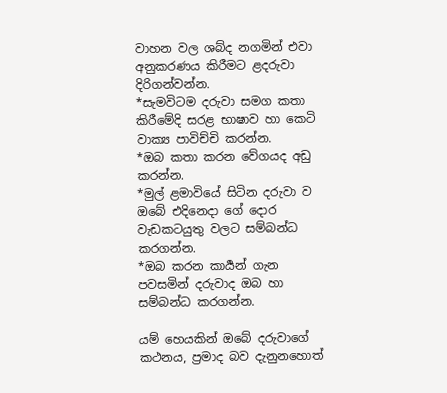වාහන වල ශබ්ද නගමින් එවා අනුකරණය කිරීමට ළදරුවා දිරිගන්වන්න.
*සැමවිටම දරුවා සමග කතා කිරීමේදි සරළ භාෂාව හා කෙටි වාක්‍ය පාවිච්චි කරන්න.
*ඔබ කතා කරන වේගයද අඩු කරන්න.
*මුල් ළමාවියේ සිටින දරුවා ව ඔබේ එදිනෙදා ගේ දොර වැඩකටයුතු වලට සම්බන්ධ කරගන්න.
*ඔබ කරන කාර්‍යන් ගැන පවසමින් දරුවාද ඔබ හා සම්බන්ධ කරගන්න.

යම් හෙයකින් ඔබේ දරුවාගේ කථනය, ප්‍රමාද බව දැනුනහොත්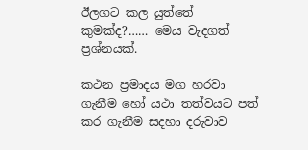ඊලගට කල යුත්තේ කුමක්ද?…… මෙය වැදගත් ප්‍රශ්නයක්.

කථන ප්‍රමාදය මග හරවා ගැනීම හෝ යථා තත්වයට පත් කර ගැනීම සදහා දරුවාව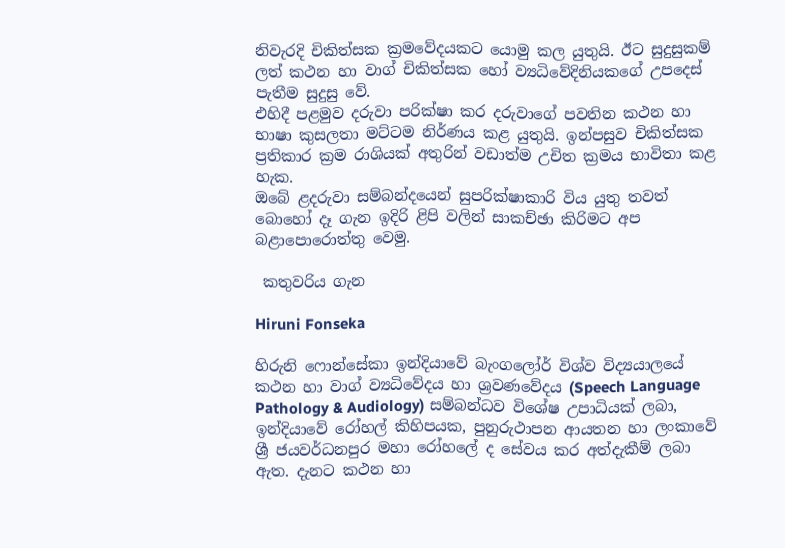නිවැරදි චිකිත්සක ක්‍රමවේදයකට යොමු කල යුතුයි. ඊට සුදුසුකම් ලත් කථන හා වාග් චිකිත්සක හෝ ව්‍යධිවේදිනියකගේ උපදෙස් පැතීම සුදුසු වේ.
එහිදී පළමුව දරුවා පරික්ෂා කර දරුවාගේ පවතින කථන හා භාෂා කුසලතා මට්ටම නිර්ණය කළ යුතුයි. ඉන්පසුව චිකිත්සක ප්‍රතිකාර ක්‍රම රාශියක් අතුරින් වඩාත්ම උචිත ක්‍රමය භාවිතා කළ හැක.
ඔබේ ළදරුවා සම්බන්දයෙන් සුපරික්ෂාකාරි විය යුතු තවත් බොහෝ දෑ ගැන ඉදිරි ළිපි වලින් සාකච්ඡා කිරිමට අප බළාපොරොත්තු වෙමු.

 කතුවරිය ගැන

Hiruni Fonseka

හිරුනි ෆොන්සේකා ඉන්දියාවේ බැංගලෝර් විශ්ව විද්‍යයාලයේ කථන හා වාග් ව්‍යධිවේදය හා ශ්‍රවණවේදය (Speech Language Pathology & Audiology) සම්බන්ධව විශේෂ උපාධියක් ලබා, ඉන්දියාවේ රෝහල් කිහිපයක, පුනුරුථාපන ආයතන හා ලංකාවේ ශ්‍රී ජයවර්ධනපුර මහා රෝහලේ ද සේවය කර අත්දැකීම් ලබා ඇත. දැනට කථන හා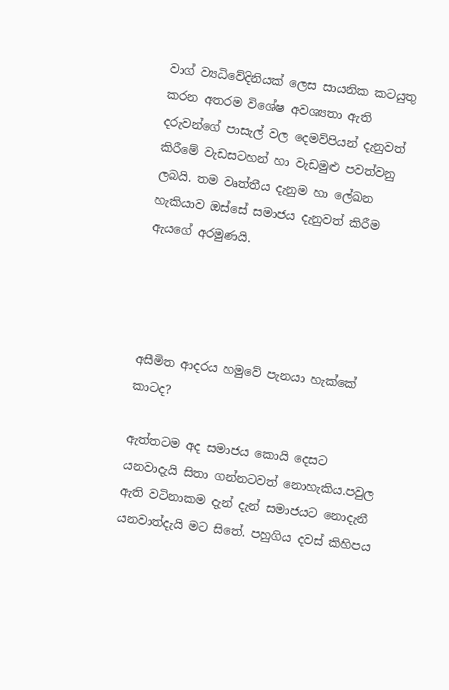වාග් ව්‍යධිවේදිනියක් ලෙස සායනික කටයුතු කරන අතරම විශේෂ අවශ්‍යතා ඇති දරුවන්ගේ පාසැල් වල දෙමව්පියන් දැනුවත් කිරීමේ වැඩසටහන් හා වැඩමුළු පවත්වනු ලබයි. තම වෘත්තීය දැනුම හා ලේඛන හැකියාව ඔස්සේ සමාජය දැනුවත් කිරීම ඇයගේ අරමුණයි.




අසීමිත ආදරය හමුවේ පැනයා හැක්කේ කාටද?

ඇත්තටම අද සමාජය කොයි දෙසට යනවාදැයි සිතා ගන්නටවත් නොහැකිය.පවුල ඇති වටිනාකම දැන් දැන් සමාජයට නොදැනී යනවාත්දැයි මට සිතේ. පහුගිය දවස් කිහිපය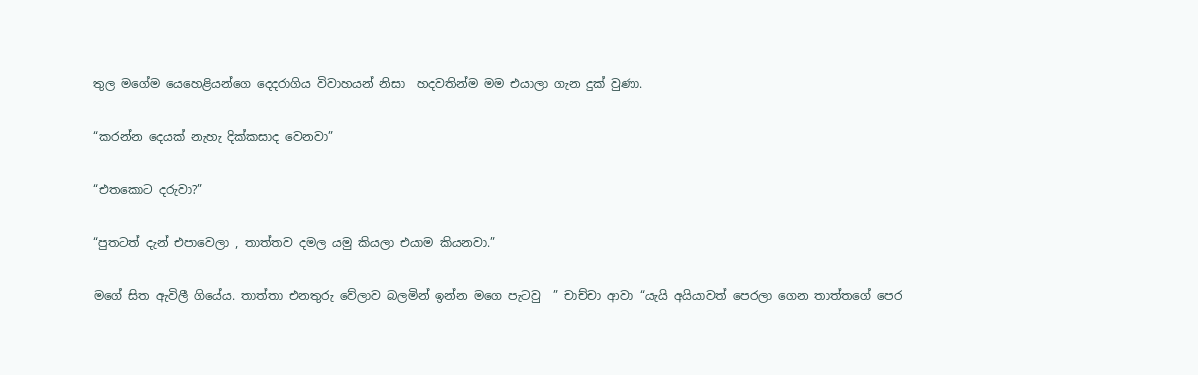තුල මගේම යෙහෙළියන්ගෙ දෙදරාගිය විවාහයන් නිසා  හදවතින්ම මම එයාලා ගැන දුක් වුණා.

“කරන්න දෙයක් නැහැ දික්කසාද වෙනවා”

“එතකොට දරුවා?”

“පුතටත් දැන් එපාවෙලා , තාත්තව දමල යමු කියලා එයාම කියනවා.”

මගේ සිත ඇවිලී ගියේය. තාත්තා එනතුරු වේලාව බලමින් ඉන්න මගෙ පැටවු  ” චාච්චා ආවා “යැයි අයියාවත් පෙරලා ගෙන තාත්තගේ පෙර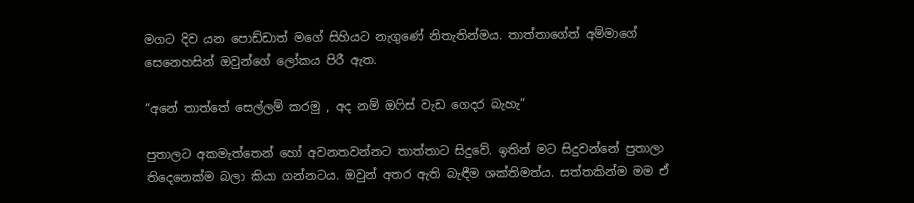මගට දිව යන පොඩ්ඩාත් මගේ සිහියට නැගුණේ නිතැතින්මය. තාත්තාගේත් අම්මාගේ සෙනෙහසින් ඔවුන්ගේ ලෝකය පිරී ඇත.

“අනේ තාත්තේ සෙල්ලම් කරමු , අද නම් ඔෆිස් වැඩ ගෙදර බැහැ”

පුතාලට අකමැත්තෙන් හෝ අවනතවන්නට තාත්තාට සිදුවේ. ඉතින් මට සිදුවන්නේ පුතාලා තිදෙනෙක්ම බලා කියා ගන්නටය. ඔවුන් අතර ඇති බැඳීම ශක්තිමත්ය. සත්තකින්ම මම ඒ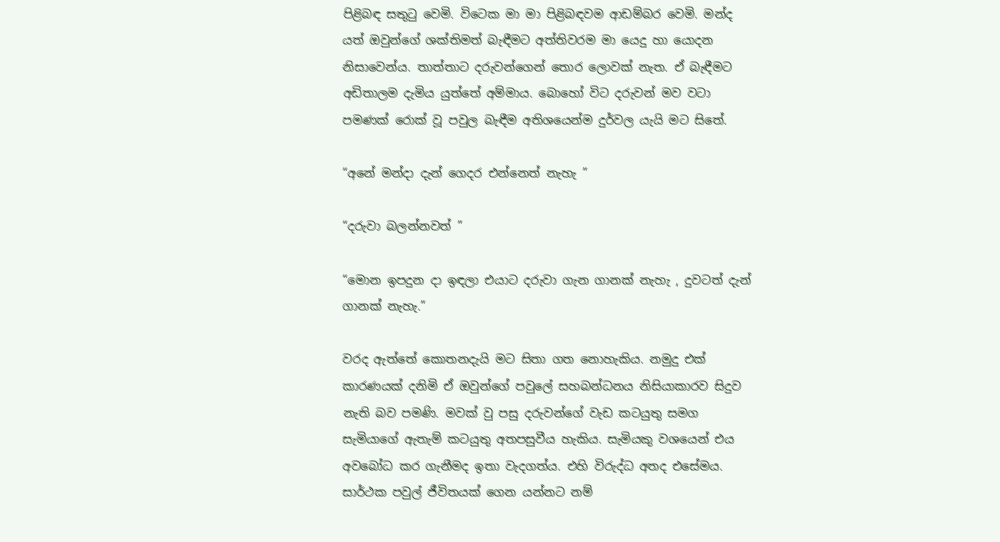පිළිබඳ සතුටු වෙමි. විටෙක මා මා පිළිබඳවම ආඩම්බර වෙමි. මන්ද යත් ඔවුන්ගේ ශක්තිමත් බැඳීමට අත්තිවරම මා යෙදු හා යොදන නිසාවෙන්ය. තාත්තාට දරුවන්ගෙන් තොර ලොවක් නැත. ඒ බැඳීමට අඩිතාලම දැමිය යුත්තේ අම්මාය. බොහෝ විට දරුවන් මව වටා පමණක් රොක් වූ පවුල බැඳීම අතිශයෙන්ම දුර්වල යැයි මට සිතේ.

“අනේ මන්දා දැන් ගෙදර එන්නෙත් නැහැ ”

“දරුවා බලන්නවත් ”

“මොන ඉපදුන දා ඉඳලා එයාට දරුවා ගැන ගානක් නැහැ , දුවටත් දැන්  ගානක් නැහැ.”

වරද ඇත්තේ කොතනදැයි මට සිතා ගත නොහැකිය. නමුදු එක් කාරණයක් දනිමි ඒ ඔවුන්ගේ පවුලේ සහබන්ධනය නිසියාකාරව සිදුව නැති බව පමණි. මවක් වු පසු දරුවන්ගේ වැඩ කටයුතු සමග සැමියාගේ ඇතැම් කටයුතු අතපසුවීය හැකිය. සැමියකු වශයෙන් එය අවබෝධ කර ගැනීමද ඉතා වැදගත්ය. එහි විරුද්ධ අතද එසේමය. සාර්ථක පවුල් ජීවිතයක් ගෙන යන්නට නම්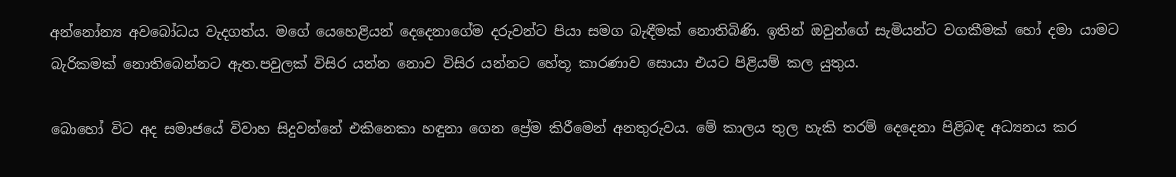අන්නෝන්‍ය අවබෝධය වැදගත්ය. මගේ යෙහෙළියන් දෙදෙනාගේම දරුවන්ට පියා සමග බැඳීමක් නොතිබිණි. ඉතින් ඔවුන්ගේ සැමියන්ට වගකීමක් හෝ දමා යාමට බැරිකමක් නොතිබෙන්නට ඇත.පවුලක් විසිර යන්න නොව විසිර යන්නට හේතූ කාරණාව සොයා එයට පිළියම් කල යුතුය.

බොහෝ විට අද සමාජයේ විවාහ සිදුවන්නේ එකිනෙකා හඳුනා ගෙන ප්‍රේම කිරීමෙන් අනතුරුවය. මේ කාලය තුල හැකි තරම් දෙදෙනා පිළිබඳ අධ්‍යනය කර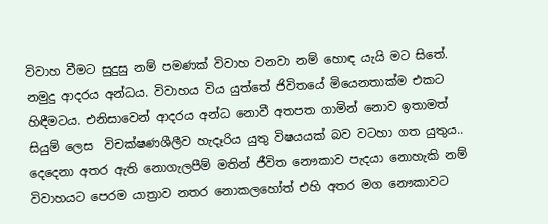විවාහ වීමට සුදුසු නම් පමණක් විවාහ වනවා නම් හොඳ යැයි මට සිතේ. නමුදු ආදරය අන්ධය. විවාහය විය යුත්තේ ජිවිතයේ මියෙනතාක්ම එකට හිඳීමටය. එනිසාවෙන් ආදරය අන්ධ නොවී අතපත ගාමින් නොව ඉතාමත් සියුම් ලෙස  විචක්ෂණශීලීව හැදෑරිය යුතු විෂයයක් බව වටහා ගත යුතුය.. දෙදෙනා අතර ඇති නොගැලපීම් මතින් ජීවිත නෞකාව පැදයා නොහැකි නම් විවාහයට පෙරම යාත්‍රාව නතර නොකලහෝත් එහි අතර මග නෞකාවට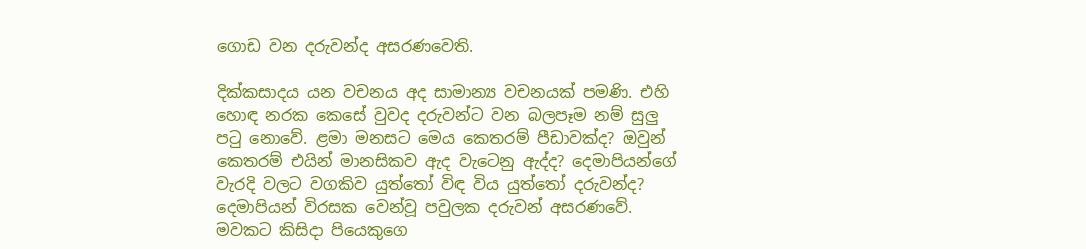ගොඩ වන දරුවන්ද අසරණවෙති.

දික්කසාදය යන වචනය අද සාමාන්‍ය වචනයක් පමණි. එහි හොඳ නරක කෙසේ වුවද දරුවන්ට වන බලපෑම නම් සුලු පටු නොවේ. ළමා මනසට මෙය කෙතරම් පීඩාවක්ද? ඔවුන් කෙතරම් එයින් මානසිකව ඇද වැටෙනු ඇද්ද? දෙමාපියන්ගේ වැරදි වලට වගකිව යුත්තෝ විඳ විය යුත්තෝ දරුවන්ද? දෙමාපියන් විරසක වෙන්වූ පවුලක දරුවන් අසරණවේ. මවකට කිසිදා පියෙකුගෙ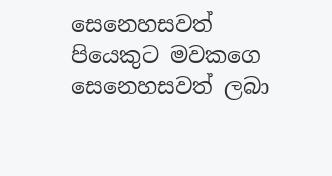සෙනෙහසවත් පියෙකුට මවකගෙ සෙනෙහසවත් ලබා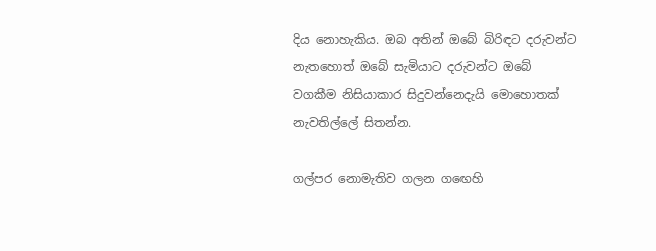දිය නොහැකිය. ඔබ අතින් ඔබේ බිරිඳට දරුවන්ට නැතහොත් ඔබේ සැමියාට දරුවන්ට ඔබේ වගකීම නිසියාකාර සිදුවන්නෙදැයි මොහොතක් නැවතිල්ලේ සිතන්න.

ගල්පර නොමැතිව ගලන ගඟෙහි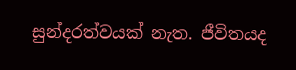සුන්දරත්වයක් නැත. ජීවිතයද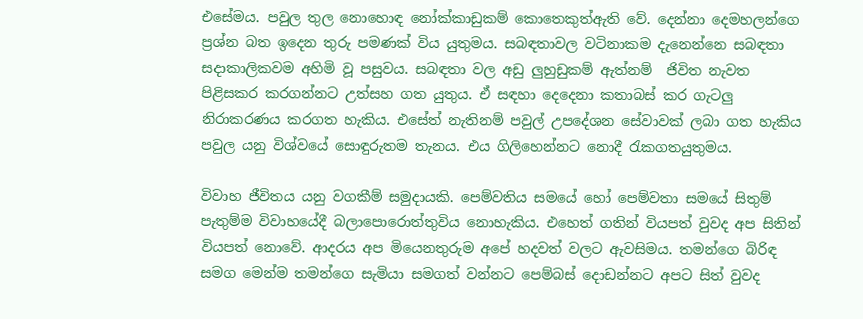එසේමය. පවුල තුල නොහොඳ නෝක්කාඩුකම් කොතෙකුත්ඇති වේ. දෙන්නා දෙමහලන්ගෙ ප්‍රශ්න බත ඉදෙන තුරු පමණක් විය යුතුමය. සබඳතාවල වටිනාකම දැනෙන්නෙ සබඳතා සදාකාලිකවම අහිමි වූ පසුවය. සබඳතා වල අඩු ලුහුඩුකම් ඇත්නම්  ජිවිත නැවත පිළිසකර කරගන්නට උත්සහ ගත යුතුය. ඒ සඳහා දෙදෙනා කතාබස් කර ගැටලු නිරාකරණය කරගත හැකිය. එසේත් නැතිනම් පවුල් උපදේශන සේවාවක් ලබා ගත හැකිය පවුල යනු විශ්වයේ සොඳුරුතම තැනය. එය ගිලිහෙන්නට නොදී රැකගතයුතුමය.

විවාහ ජීවිතය යනු වගකීම් සමුදායකි. පෙම්වතිය සමයේ හෝ පෙම්වතා සමයේ සිතුම් පැතුම්ම විවාහයේදී බලාපොරොත්තුවිය නොහැකිය. එහෙත් ගතින් වියපත් වුවද අප සිතින් වියපත් නොවේ. ආදරය අප මියෙනතුරුම අපේ හදවත් වලට ඇවසිමය. තමන්ගෙ බිරිඳ සමග මෙන්ම තමන්ගෙ සැමියා සමගත් වන්නට පෙම්බස් දොඩන්නට අපට සිත් වුවද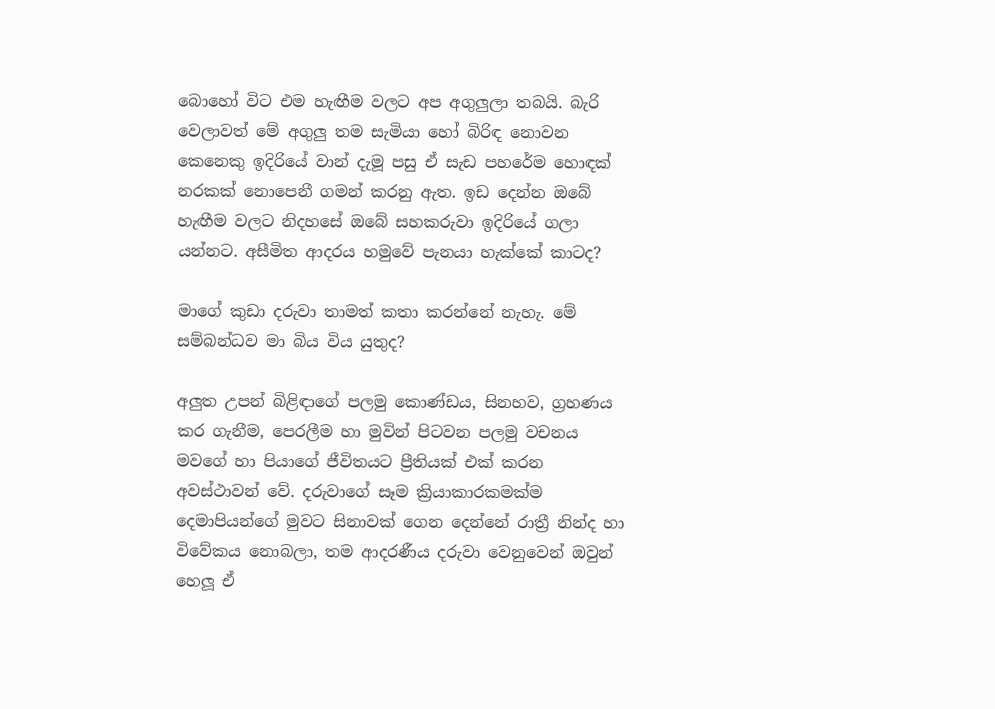බොහෝ විට එම හැඟීම වලට අප අගුලුලා තබයි. බැරි වෙලාවත් මේ අගුලු තම සැමියා හෝ බිරිඳ නොවන කෙනෙකු ඉදිරියේ වාන් දැමූ පසු ඒ සැඩ පහරේම හොඳක් නරකක් නොපෙනී ගමන් කරනු ඇත. ඉඩ දෙන්න ඔබේ හැඟීම වලට නිදහසේ ඔබේ සහකරුවා ඉදිරියේ ගලා යන්නට. අසීමිත ආදරය හමුවේ පැනයා හැක්කේ කාටද?

මාගේ කුඩා දරුවා තාමත් කතා කරන්නේ නැහැ. මේ සම්බන්ධව මා බිය විය යුතුද?

අලුත උපන් බිළිඳාගේ පලමු කොණ්ඩය, සිනහව, ග්‍රහණය කර ගැනීම, පෙරලීම හා මුවින් පිටවන පලමු වචනය මවගේ හා පියාගේ ජීවිතයට ප්‍රීතියක් එක් කරන අවස්ථාවන් වේ. දරුවාගේ සෑම ක්‍රියාකාරකමක්ම දෙමාපියන්ගේ මුවට සිනාවක් ගෙන දෙන්නේ රාත්‍රී නින්ද හා විවේකය නොබලා, තම ආදරණීය දරුවා වෙනුවෙන් ඔවුන් හෙලූ ඒ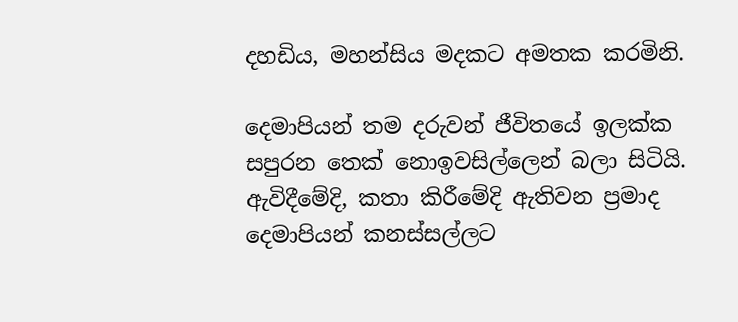දහඩිය, මහන්සිය මදකට අමතක කරමිනි.

දෙමාපියන් තම දරුවන් ජීවිතයේ ඉලක්ක සපුරන තෙක් නොඉවසිල්ලෙන් බලා සිටියි. ඇවිදීමේදි, කතා කිරීමේදි ඇතිවන ප්‍රමාද දෙමාපියන් කනස්සල්ලට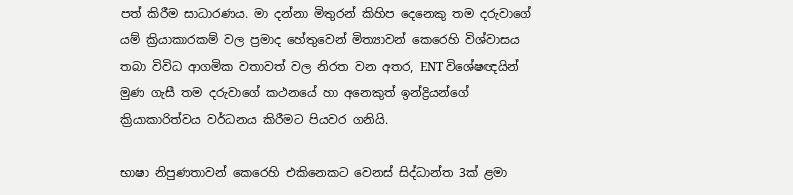පත් කිරීම සාධාරණය. මා දන්නා මිතුරන් කිහිප දෙනෙකු තම දරුවාගේ යම් ක්‍රියාකාරකම් වල ප්‍රමාද හේතුවෙන් මිත්‍යාවන් කෙරෙහි විශ්වාසය තබා විවිධ ආගමික වතාවත් වල නිරත වන අතර, ENT විශේෂඥයින් මුණ ගැසී තම දරුවාගේ කථනයේ හා අනෙකුත් ඉන්ද්‍රියන්ගේ ක්‍රියාකාරිත්වය වර්ධනය කිරීමට පියවර ගනියි.

භාෂා නිපුණතාවන් කෙරෙහි එකිනෙකට වෙනස් සිද්ධාන්ත 3ක් ළමා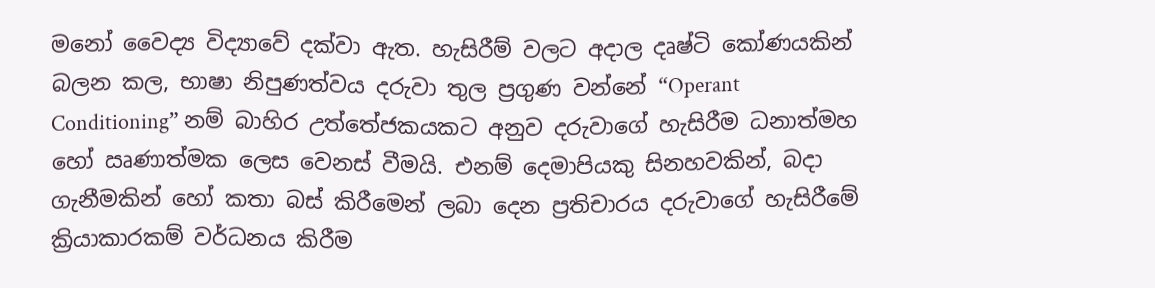මනෝ වෛද්‍ය විද්‍යාවේ දක්වා ඇත. හැසිරීම් වලට අදාල දෘෂ්ටි කෝණයකින් බලන කල, භාෂා නිපුණත්වය දරුවා තුල ප්‍රගුණ වන්නේ “Operant Conditioning” නම් බාහිර උත්තේජකයකට අනුව දරුවාගේ හැසිරීම ධනාත්මහ හෝ ඍණාත්මක ලෙස වෙනස් වීමයි. එනම් දෙමාපියකු සිනහවකින්, බදා ගැනීමකින් හෝ කතා බස් කිරීමෙන් ලබා දෙන ප්‍රතිචාරය දරුවාගේ හැසිරීමේ ක්‍රියාකාරකම් වර්ධනය කිරීම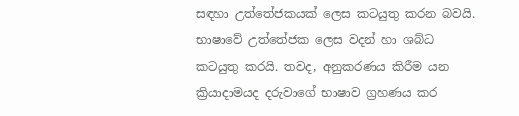සඳහා උත්තේජකයක් ලෙස කටයුතු කරන බවයි. භාෂාවේ උත්තේජක ලෙස වදන් හා ශබ්ධ කටයුතු කරයි. තවද, අනුකරණය කිරීම යන ක්‍රියාදාමයද දරුවාගේ භාෂාව ග්‍රහණය කර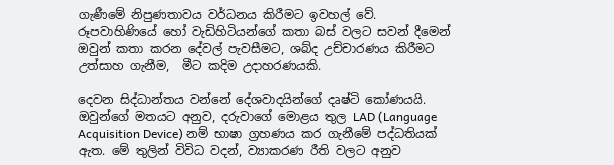ගැණීමේ නිපුණතාවය වර්ධනය කිරීමට ඉවහල් වේ. රූපවාහිණියේ හෝ වැඩිහිටියන්ගේ කතා බස් වලට සවන් දීමෙන් ඔවුන් කතා කරන දේවල් පැවසීමට, ශබ්ද උච්චාරණය කිරීමට උත්සාහ ගැනීම,  මීට කදිම උදාහරණයකි.

දෙවන සිද්ධාන්තය වන්නේ දේශවාදයින්ගේ දෘෂ්ටි කෝණයයි. ඔවුන්ගේ මතයට අනුව, දරුවාගේ මොළය තුල LAD (Language Acquisition Device) නම් භාෂා ග්‍රහණය කර ගැනීමේ පද්ධතියක් ඇත. මේ තුලින් විවිධ වදන්, ව්‍යාකරණ රීති වලට අනුව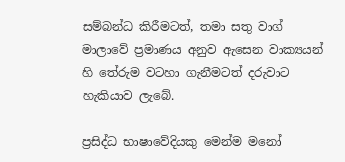සම්බන්ධ කිරීමටත්, තමා සතු වාග් මාලාවේ ප්‍රමාණය අනුව ඇසෙන වාක්‍යයන් හි තේරුම වටහා ගැනීමටත් දරුවාට හැකියාව ලැබේ.

ප්‍රසිද්ධ භාෂාවේදියකු මෙන්ම මනෝ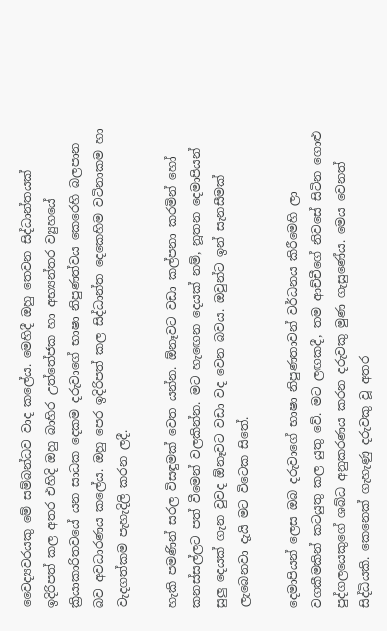වෛද්‍යවරයකු මේ සම්බන්ධව වාද කලේය. මෙහිදී ඔහු තෙවන සිද්ධාන්තයක් ඉදිරිපත් කල අතර එහිදි ඔහු බාහිර උත්තේජක හා අභ්‍යන්තර ව්‍යුහයේ ක්‍රියාකාරිතවයේ යන සාධක දෙකම දරුවාගේ භාෂා නිපුණත්වය කෙරෙහි බලපාන බව අවධාරණය කලේය. ඔහු පෙර ඉදිරිපත් කල සිද්ධාන්ත දෙකෙහිම වටිනාකම හා වැදගත්කම පැහැදිලි කරන ලදී.

හැකි පමණින් සරල විසඳුමක් වෙත යන්න. ඕනෑවට වඩා කල්පනා කරමින් හෝ කනස්සල්ලට පත් වීමෙන් වලකින්න. මට හැඟෙන දෙයක් නම්, නූතන දෙමාපියන් සුලු දෙයක් ගැන වුවද ඕනෑවට වඩා වද වෙන බවය. ඔවුන්ට ඉන් සැනසීමක් ලැබෙනවා දැ‍යි මට විටෙක සිතේ.

දෙමාපියන් ලෙස ඔබ දරුවාගේ භාෂා නිපුණතාවන් වර්ධනය කිරීමෙහි ලා වගකීමකින් කටයුතු කල යුතු වේ. මට ලඟකදී, තම ආච්චීගේ නිවසේ සිටින ගොළු පුද්ගලයෙකුගේ ශබ්ධ අනුකරණය කරන දරුවකු මුණ ගැසුණේය. මෙය වෙනත් සිද්ධියකි. කෙනෙක් ගැහැණු දරුවකු වූ අතර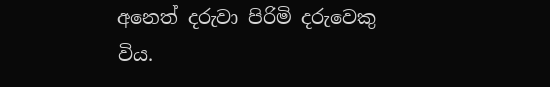අනෙත් දරුවා පිරිමි දරුවෙකු විය.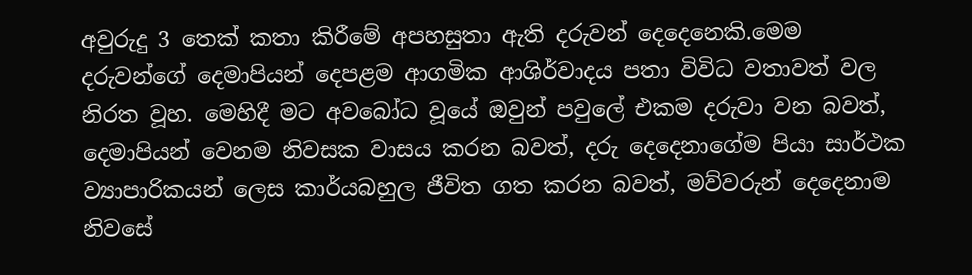අවුරුදු 3 තෙක් කතා කිරීමේ අපහසුතා ඇති දරුවන් දෙදෙනෙකි.මෙම දරුවන්ගේ දෙමාපියන් දෙපළම ආගමික ආශිර්වාදය පතා විවිධ වතාවත් වල නිරත වූහ. මෙහිදී මට අවබෝධ වූයේ ඔවුන් පවුලේ එකම දරුවා වන බවත්, දෙමාපියන් වෙනම නිවසක වාසය කරන බවත්, දරු දෙදෙනාගේම පියා සාර්ථක ව්‍යාපාරිකයන් ලෙස කාර්යබහුල ජීවිත ගත කරන බවත්, මව්වරුන් දෙදෙනාම නිවසේ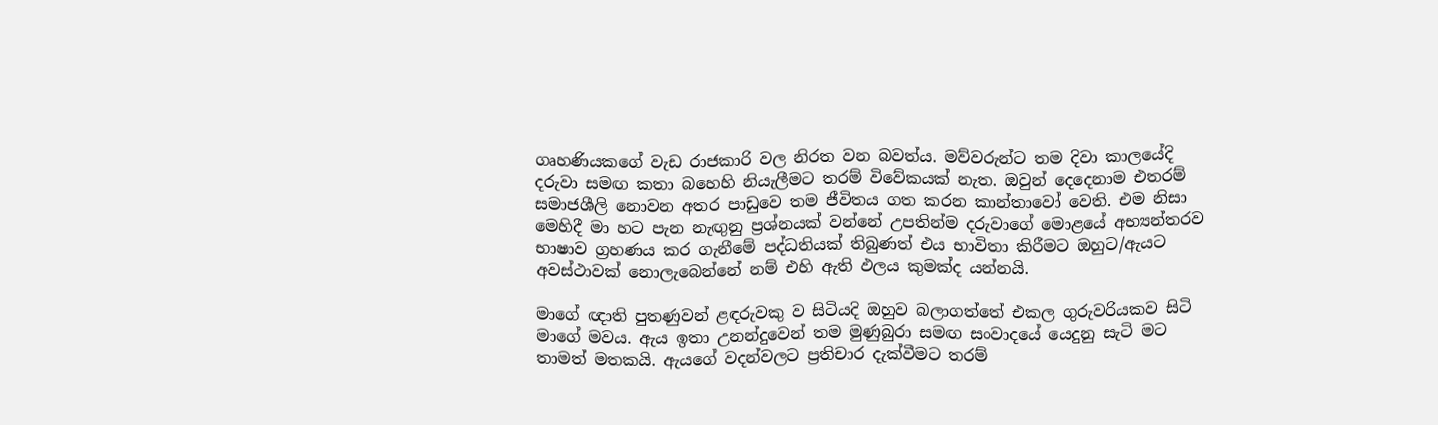ගෘහණියකගේ වැඩ රාජකාරි වල නිරත වන බවත්ය. මව්වරුන්ට තම දිවා කාලයේදි දරුවා සමඟ කතා බහෙහි නියැලීමට තරම් විවේකයක් නැත. ඔවුන් දෙදෙනාම එතරම් සමාජශීලි නොවන අතර පාඩුවෙ තම ජීවිතය ගත කරන කාන්තාවෝ වෙති. එම නිසා මෙහිදී මා හට පැන නැඟුනු ප්‍රශ්නයක් වන්නේ උපතින්ම දරුවාගේ මොළයේ අභ්‍යන්තරව භාෂාව ග්‍රහණය කර ගැනීමේ පද්ධතියක් තිබුණත් එය භාවිතා කිරීමට ඔහුට/ඇයට අවස්ථාවක් නොලැබෙන්නේ නම් එහි ඇති ඵලය කුමක්ද යන්නයි.

මාගේ ඥාති පුතණුවන් ළඳරුවකු ව සිටියදි ඔහුව බලාගත්තේ එකල ගුරුවරියකව සිටි මාගේ මවය. ඇය ඉතා උනන්දුවෙන් තම මුණුබුරා සමඟ සංවාදයේ යෙදුනු සැටි මට තාමත් මතකයි. ඇයගේ වදන්වලට ප්‍රතිචාර දැක්වීමට තරම්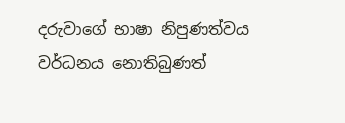දරුවාගේ භාෂා නිපුණත්වය වර්ධනය නොතිබුණත්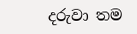දරුවා තම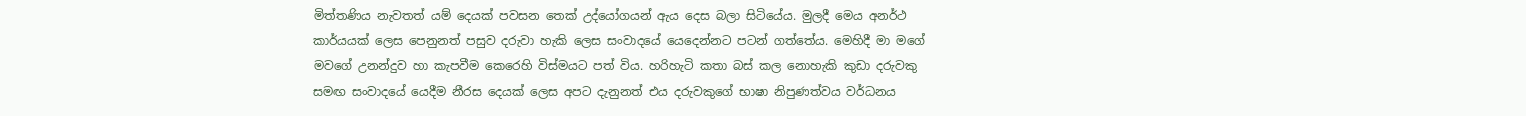මිත්තණිය නැවතත් යම් දෙයක් පවසන තෙක් උද්යෝගයන් ඇය දෙස බලා සිටියේය. මුලදී මෙය අනර්ථ කාර්යයක් ලෙස පෙනුනත් පසුව දරුවා හැකි ලෙස සංවාදයේ යෙදෙන්නට පටන් ගත්තේය. මෙහිදී මා මගේ මවගේ උනන්දුව හා කැපවීම කෙරෙහි විස්මයට පත් විය. හරිහැටි කතා බස් කල නොහැකි කුඩා දරුවකු සමඟ සංවාදයේ යෙදීම නීරස දෙයක් ලෙස අපට දැනුනත් එය දරුවකුගේ භාෂා නිපුණත්වය වර්ධනය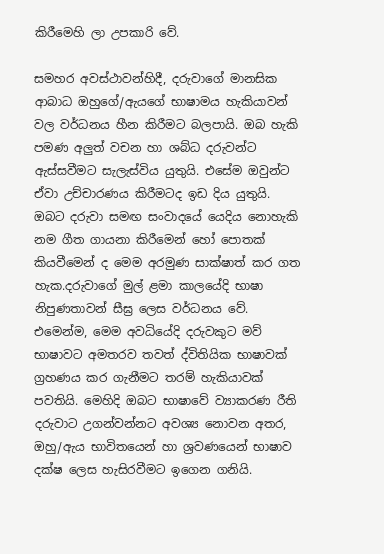කිරීමෙහි ලා උපකාරි වේ.

සමහර අවස්ථාවන්හිදී, දරුවාගේ මානසික ආබාධ ඔහුගේ/ඇයගේ භාෂාමය හැකියාවන් වල වර්ධනය හීන කිරීමට බලපායි. ඔබ හැකි පමණ අලුත් වචන හා ශබ්ධ දරුවන්ට ඇස්සවීමට සැලැස්විය යුතුයි. එසේම ඔවුන්ට ඒවා උච්චාරණය කිරීමටද ඉඩ දිය යුතුයි. ඔබට දරුවා සමඟ සංවාදයේ යෙදිය නොහැකි නම ගීත ගායනා කිරීමෙන් හෝ පොතක් කියවීමෙන් ද මෙම අරමුණ සාක්ෂාත් කර ගත හැක.දරුවාගේ මුල් ළමා කාලයේදි භාෂා නිපුණතාවන් සීඝ්‍ර ලෙස වර්ධනය වේ. එමෙන්ම, මෙම අවධියේදි දරුවකුට මව් භාෂාවට අමතරව තවත් ද්විතියික භාෂාවක් ග්‍රහණය කර ගැනීමට තරම් හැකියාවක් පවතියි. මෙහිදි ඔබට භාෂාවේ ව්‍යාකරණ රීති දරුවාට උගන්වන්නට අවශ්‍ය නොවන අතර, ඔහු/ඇය භාවිතයෙන් හා ශ්‍රවණයෙන් භාෂාව දක්ෂ ලෙස හැසිරවීමට ඉගෙන ගනියි.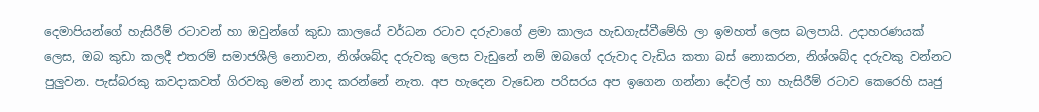දෙමාපියන්ගේ හැසිරීම් රටාවන් හා ඔවුන්ගේ කුඩා කාලයේ වර්ධන රටාව දරුවාගේ ළමා කාලය හැඩගැස්වීමේහි ලා ඉමහත් ලෙස බලපායි. උදාහරණයක් ලෙස, ඔබ කුඩා කලදී එතරම් සමාජශීලි නොවන, නිශ්ශබ්ද දරුවකු ලෙස වැඩුනේ නම් ඔබගේ දරුවාද වැඩිය කතා බස් නොකරන, නිශ්ශබ්ද දරුවකු වන්නට පුලුවන. පැස්බරකු කවදාකවත් ගිරවකු මෙන් නාද කරන්නේ නැත. අප හැදෙන වැඩෙන පරිසරය අප ඉගෙන ගන්නා දේවල් හා හැසිරීම් රටාව කෙරෙහි ඍජු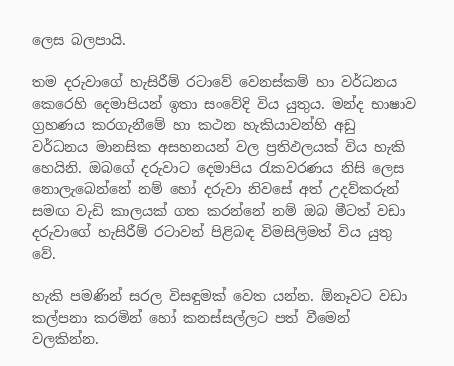ලෙස බලපායි.

තම දරුවාගේ හැසිරීම් රටාවේ වෙනස්කම් හා වර්ධනය කෙරෙහි දෙමාපියන් ඉතා සංවේදි විය යුතුය. මන්ද භාෂාව ග්‍රහණය කරගැනීමේ හා කථන හැකියාවන්හි අඩු වර්ධනය මානසික අසහනයන් වල ප්‍රතිඵලයක් විය හැකි හෙයිනි. ඔබගේ දරුවාට දෙමාපිය රැකවරණය නිසි ලෙස නොලැබෙන්නේ නම් හෝ දරුවා නිවසේ අත් උදව්කරුන් සමඟ වැඩි කාලයක් ගත කරන්නේ නම් ඔබ මීටත් වඩා දරුවාගේ හැසිරීම් රටාවන් පිළිබඳ විමසිලිමත් විය යුතු වේ.

හැකි පමණින් සරල විසඳුමක් වෙත යන්න. ඕනෑවට වඩා කල්පනා කරමින් හෝ කනස්සල්ලට පත් වීමෙන් වලකින්න.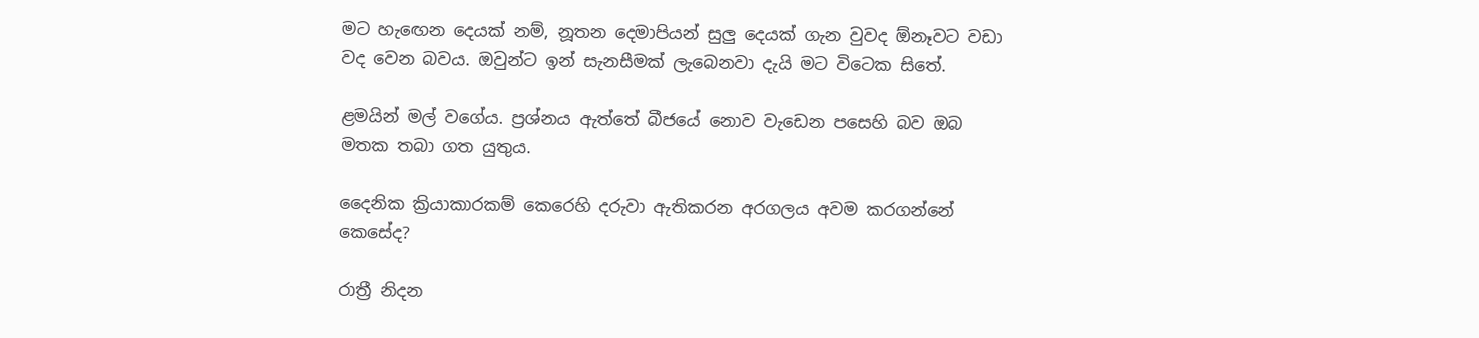මට හැඟෙන දෙයක් නම්, නූතන දෙමාපියන් සුලු දෙයක් ගැන වුවද ඕනෑවට වඩා වද වෙන බවය. ඔවුන්ට ඉන් සැනසීමක් ලැබෙනවා දැ‍යි මට විටෙක සිතේ.

ළමයින් මල් වගේය. ප්‍රශ්නය ඇත්තේ බීජයේ නොව වැඩෙන පසෙහි බව ඔබ මතක තබා ගත යුතුය.

දෛනික ක්‍රියාකාරකම් කෙරෙහි දරුවා ඇතිකරන අරගලය අවම කරගන්නේ කෙසේද?

රාත්‍රී නිදන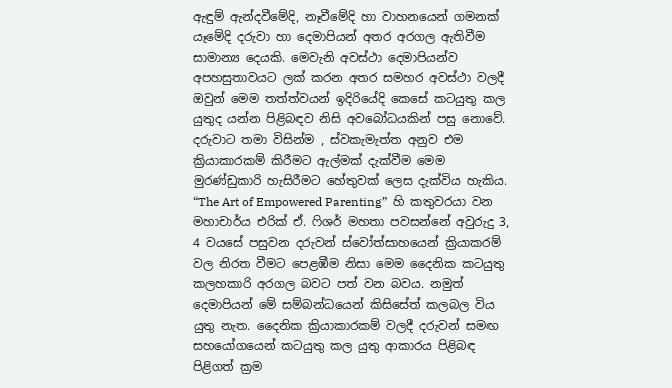ඇඳුම් ඇන්දවීමේදි, නෑවීමේදි හා වාහනයෙන් ගමනක් යෑමේදි දරුවා හා දෙමාපියන් අතර අරගල ඇතිවීම සාමාන්‍ය දෙයකි. මෙවැනි අවස්ථා දෙමාපියන්ව අපහසුතාවයට ලක් කරන අතර සමහර අවස්ථා වලදී ඔවුන් මෙම තත්ත්වයන් ඉදිරියේදි කෙසේ කටයුතු කල යුතුද යන්න පිළිබඳව නිසි අවබෝධයකින් පසු නොවේ. දරුවාට තමා විසින්ම , ස්වකැමැත්ත අනුව එම ක්‍රියාකාරකම් කිරීමට ඇල්මක් දැක්වීම මෙම මුරණ්ඩුකාරි හැසිරීමට හේතුවක් ලෙස දැක්විය හැකිය. “The Art of Empowered Parenting”  හි කතුවරයා වන මහාචාර්ය එරික් ඒ. ෆිශර් මහතා පවසන්නේ අවුරුදු 3, 4 වයසේ පසුවන දරුවන් ස්වෝත්සාහයෙන් ක්‍රියාකරම් වල නිරත වීමට පෙළඹීම නිසා මෙම දෛනික කටයුතු කලහකාරි අරගල බවට පත් වන බවය. නමුත් දෙමාපියන් මේ සම්බන්ධයෙන් කිසිසේත් කලබල විය යුතු නැත. දෛනික ක්‍රියාකාරකම් වලදී දරුවන් සමඟ සහයෝගයෙන් කටයුතු කල යුතු ආකාරය පිළිබඳ පිළිගත් ක්‍රම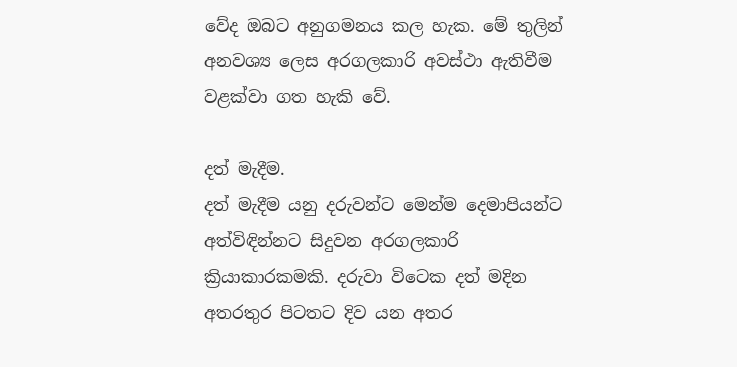වේද ඔබට අනුගමනය කල හැක. මේ තුලින් අනවශ්‍ය ලෙස අරගලකාරි අවස්ථා ඇතිවීම වළක්වා ගත හැකි වේ.

දත් මැදීම.
දත් මැදීම යනු දරුවන්ට මෙන්ම දෙමාපියන්ට අත්විඳින්නට සිදුවන අරගලකාරි ක්‍රියාකාරකමකි. දරුවා විටෙක දත් මදින අතරතුර පිටතට දිව යන අතර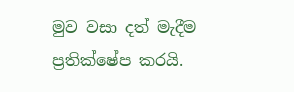මුව වසා දත් මැදීම ප්‍රතික්ෂේප කරයි.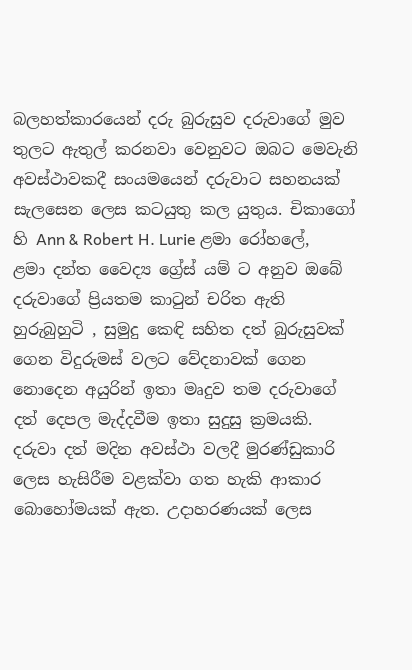බලහත්කාරයෙන් දරු බුරුසුව දරුවාගේ මුව තුලට ඇතුල් කරනවා වෙනුවට ඔබට මෙවැනි අවස්ථාවකදී සංයමයෙන් දරුවාට සහනයක් සැලසෙන ලෙස කටයුතු කල යුතුය. චිකාගෝ හි Ann & Robert H. Lurie ළමා රෝහලේ, ළමා දන්ත වෛද්‍ය ග්‍රේස් යම් ට අනුව ඔබේ දරුවාගේ ප්‍රියතම කාටුන් චරිත ඇති හුරුබුහුටි , සුමුදු කෙඳි සහිත දත් බුරුසුවක් ගෙන විදුරුමස් වලට වේදනාවක් ගෙන නොදෙන අයුරින් ඉතා මෘදුව තම දරුවාගේ දත් දෙපල මැද්දවීම ඉතා සුදුසු ක්‍රමයකි. දරුවා දත් මදින අවස්ථා වලදී මුරණ්ඩුකාරි ලෙස හැසිරීම වළක්වා ගත හැකි ආකාර බොහෝමයක් ඇත. උදාහරණයක් ලෙස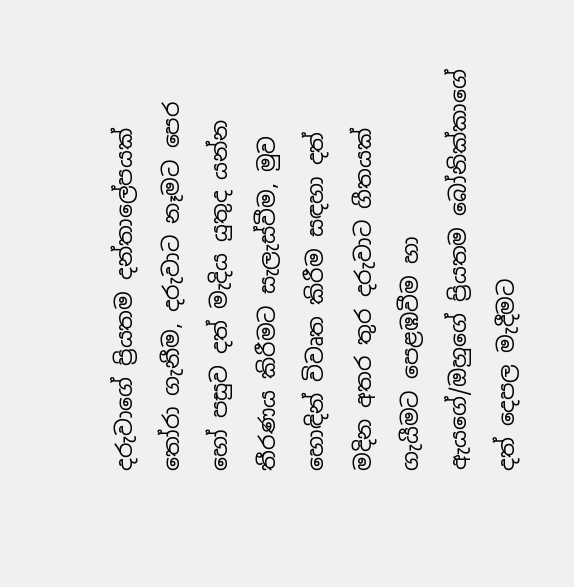දරුවාගේ ප්‍රියතම දන්තාලේපයක් තෝරා ගැනීම, දරුවාට නෑමට පෙර හෝ පසුව දත් මැදිය යුතුද යන්න තීරණය කිරීමට සැලැස්වීම, මුව හොඳින් විවෘත කිරීම සඳහා දත් මදින අතර තුර දරුවාට ගීතයක් ගැයීමට පෙළඹවීම හා ඇයගේ/ඔහුගේ ප්‍රියතම බෝනික්කාගේ දත් දෙපල මැදීමට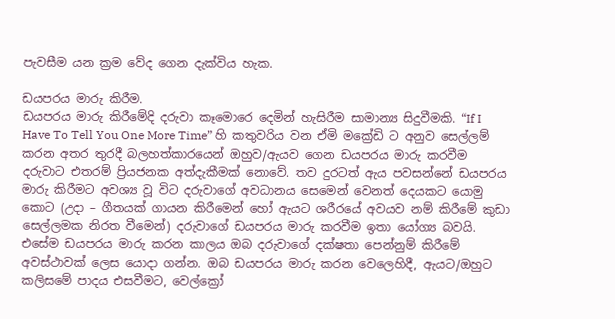පැවසීම යන ක්‍රම වේද ගෙන දැක්විය හැක.

ඩයපරය මාරු කිරීම.
ඩයපරය මාරු කිරීමේදි දරුවා කෑමොරෙ දෙමින් හැසිරීම සාමාන්‍ය සිදුවීමකි. “If I Have To Tell You One More Time” හි කතුවරිය වන ඒමි මක්‍රේඩි ට අනුව සෙල්ලම් කරන අතර තුරදී බලහත්කාරයෙන් ඔහුව/ඇයව ගෙන ඩයපරය මාරු කරවීම දරුවාට එතරම් ප්‍රියජනක අත්දැකීමක් නොවේ. තව දුරටත් ඇය පවසන්නේ ඩයපරය මාරු කිරීමට අවශ්‍ය වූ විට දරුවාගේ අවධානය සෙමෙන් වෙනත් දෙයකට යොමු කොට (උදා – ගීතයක් ගායන කිරීමෙන් හෝ ඇයට ශරීරයේ අවයව නම් කිරීමේ කුඩා සෙල්ලමක නිරත වීමෙන්) දරුවාගේ ඩයපරය මාරු කරවීම ඉතා යෝග්‍ය බවයි. එසේම ඩයපරය මාරු කරන කාලය ඔබ දරුවාගේ දක්ෂතා පෙන්නුම් කිරීමේ අවස්ථාවක් ලෙස යොදා ගන්න. ඔබ ඩයපරය මාරු කරන වෙලෙහිදී, ඇයට/ඔහුට කලිසමේ පාදය එසවීමට, වෙල්ක්‍රෝ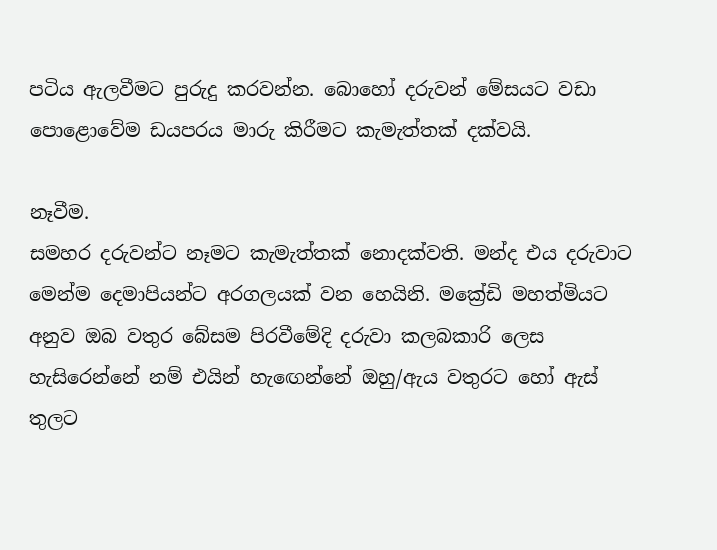පටිය ඇලවීමට පුරුදු කරවන්න. බොහෝ දරුවන් මේසයට වඩා පොළොවේම ඩයපරය මාරු කිරීමට කැමැත්තක් දක්වයි.

නෑවීම.
සමහර දරුවන්ට නෑමට කැමැත්තක් නොදක්වති. මන්ද එය දරුවාට මෙන්ම දෙමාපියන්ට අරගලයක් වන හෙයිනි. මක්‍රේඩි මහත්මියට අනුව ඔබ වතුර බේසම පිරවීමේදි දරුවා කලබකාරි ලෙස හැසිරෙන්නේ නම් එයින් හැඟෙන්නේ ඔහු/ඇය වතුරට හෝ ඇස් තුලට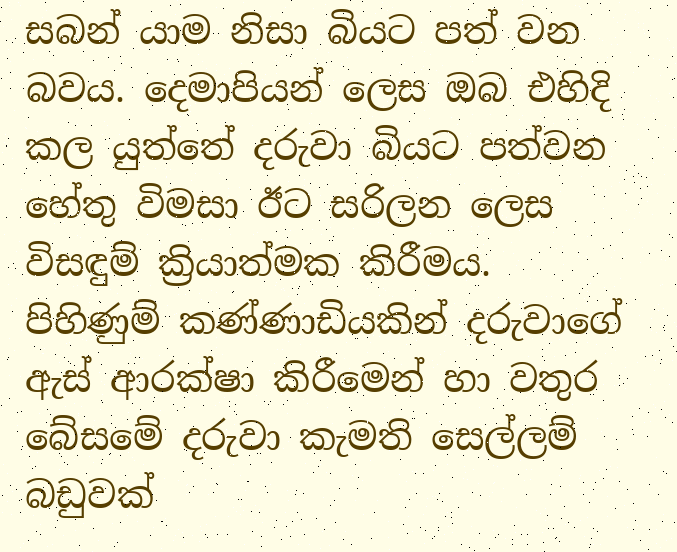සබන් යාම නිසා බියට පත් වන බවය. දෙමාපියන් ලෙස ඔබ එහිදි කල යුත්තේ දරුවා බියට පත්වන හේතු විමසා ඊට සරිලන ලෙස විසඳුම් ක්‍රියාත්මක කිරීමය. පිහිණුම් කණ්ණාඩියකින් දරුවාගේ ඇස් ආරක්ෂා කිරීමෙන් හා වතුර බේසමේ දරුවා කැමති සෙල්ලම් බඩුවක්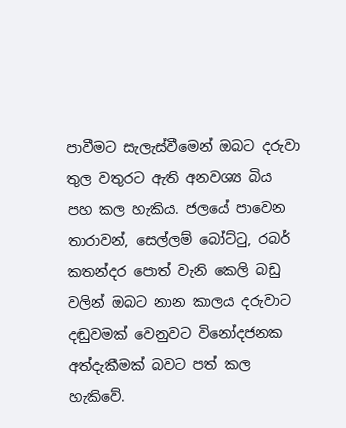පාවීමට සැලැස්වීමෙන් ඔබට දරුවා තුල වතුරට ඇති අනවශ්‍ය බිය පහ කල හැකිය. ජලයේ පාවෙන තාරාවන්, සෙල්ලම් බෝට්ටු, රබර් කතන්දර පොත් වැනි කෙලි බඩු වලින් ඔබට නාන කාලය දරුවාට දඬුවමක් වෙනුවට විනෝදජනක අත්දැකීමක් බවට පත් කල හැකිවේ.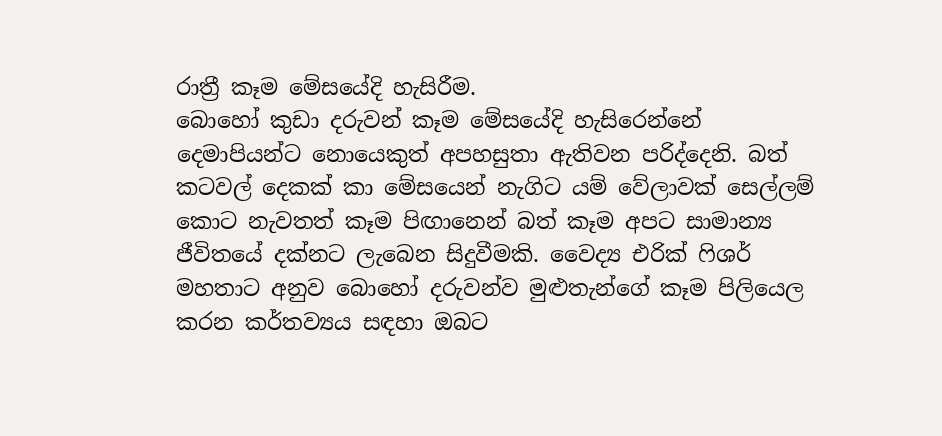රාත්‍රී කෑම මේසයේදි හැසිරීම.
බොහෝ කුඩා දරුවන් කෑම මේසයේදි හැසිරෙන්නේ දෙමාපියන්ට නොයෙකුත් අපහසුතා ඇතිවන පරිද්දෙනි. බත් කටවල් දෙකක් කා මේසයෙන් නැගිට යම් වේලාවක් සෙල්ලම් කොට නැවතත් කෑම පිඟානෙන් බත් කෑම අපට සාමාන්‍ය ජීවිතයේ දක්නට ලැබෙන සිදුවීමකි. වෛද්‍ය එරික් ෆිශර් මහතාට අනුව බොහෝ දරුවන්ව මුළුතැන්ගේ කෑම පිලියෙල කරන කර්තව්‍යය සඳහා ඔබට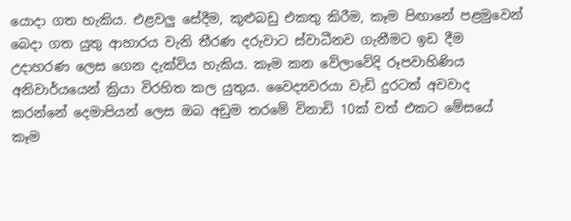යොදා ගත හැකිය. එළවලු සේදීම, කුළුබඩු එකතු කිරීම, කෑම පිඟානේ පළමුවෙන් බෙදා ගත යුතු ආහාරය වැනි තීරණ දරුවාට ස්වාධීනව ගැනීමට ඉඩ දීම උදාහරණ ලෙස ගෙන දැක්විය හැකිය. කෑම කන වේලාවේදි රූපවාහිණිය අනිවාර්යයෙන් ක්‍රියා විරහිත කල යුතුය. වෛද්‍යවරයා වැඩි දුරටත් අවවාද කරන්නේ දෙමාපියන් ලෙස ඔබ අඩුම තරමේ විනාඩි 10ක් වත් එකට මේසයේ කෑම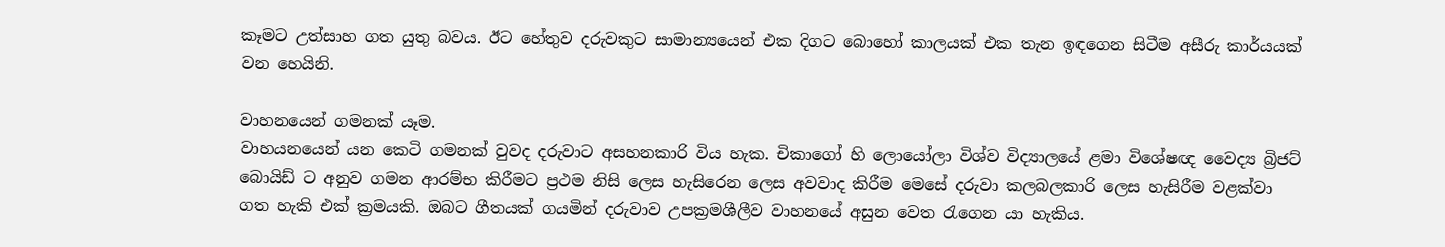කෑමට උත්සාහ ගත යුතු බවය. ඊට හේතුව දරුවකුට සාමාන්‍යයෙන් එක දිගට බොහෝ කාලයක් එක තැන ඉඳගෙන සිටීම අසීරු කාර්යයක් වන හෙයිනි.

වාහනයෙන් ගමනක් යෑම.
වාහයනයෙන් යන කෙටි ගමනක් වුවද දරුවාට අසහනකාරි විය හැක. චිකාගෝ හි ලොයෝලා විශ්ව විද්‍යාලයේ ළමා විශේෂඥ වෛද්‍ය බ්‍රිජට් බොයිඩ් ට අනුව ගමන ආරම්භ කිරීමට ප්‍රථම නිසි ලෙස හැසිරෙන ලෙස අවවාද කිරීම මෙසේ දරුවා කලබලකාරි ලෙස හැසිරීම වළක්වා ගත හැකි එක් ක්‍රමයකි. ඔබට ගීතයක් ගයමින් දරුවාව උපක්‍රමශීලීව වාහනයේ අසුන වෙත රැගෙන යා හැකිය.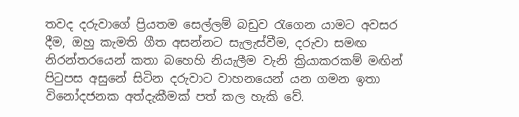තවද දරුවාගේ ප්‍රියතම සෙල්ලම් බඩුව රැගෙන යාමට අවසර දීම, ඔහු කැමති ගීත අසන්නට සැලැස්වීම, දරුවා සමඟ නිරන්තරයෙන් කතා බහෙහි නියැලීම වැනි ක්‍රියාකරකම් මඟින් පිටුපස අසුනේ සිටින දරුවාට වාහනයෙන් යන ගමන ඉතා විනෝදජනක අත්දැකීමක් පත් කල හැකි වේ.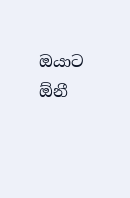ඔයාට ඕනී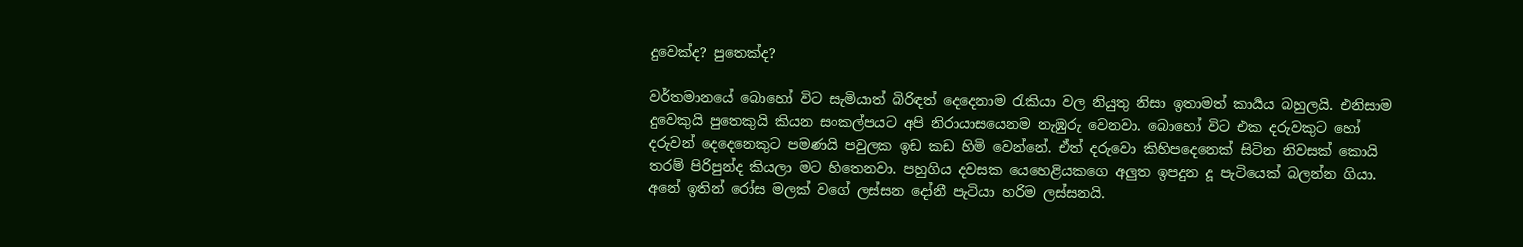දුවෙක්ද? පුතෙක්ද?

වර්තමානයේ බොහෝ විට සැමියාත් බිරිඳත් දෙදෙනාම රැකියා වල නියුතු නිසා ඉතාමත් කාර්‍යය බහුලයි. එනිසාම දුවෙකුයි පුතෙකුයි කියන සංකල්පයට අපි නිරායාසයෙනම නැඹුරු වෙනවා. බොහෝ විට එක දරුවකුට හෝ දරුවන් දෙදෙනෙකුට පමණයි පවුලක ඉඩ කඩ හිමි වෙන්නේ. ඒත් දරුවො කිහිපදෙනෙක් සිටින නිවසක් කොයි තරම් පිරිපුන්ද කියලා මට හිතෙනවා. පහුගිය දවසක යෙහෙළියකගෙ අලුත ඉපදුන දූ පැටියෙක් බලන්න ගියා. අනේ ඉතින් රෝස මලක් වගේ ලස්සන දෝනී පැටියා හරිම ලස්සනයි.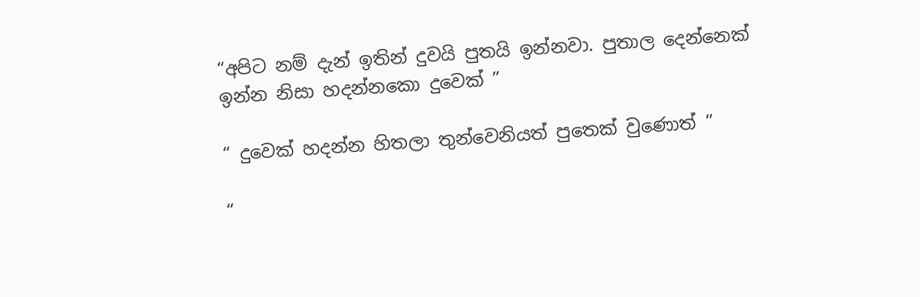“අපිට නම් දැන් ඉතින් දුවයි පුතයි ඉන්නවා. පුතාල දෙන්නෙක් ඉන්න නිසා හදන්නකො දුවෙක් ”

“ දුවෙක් හදන්න හිතලා තුන්වෙනියත් පුතෙක් වුණොත් ”

“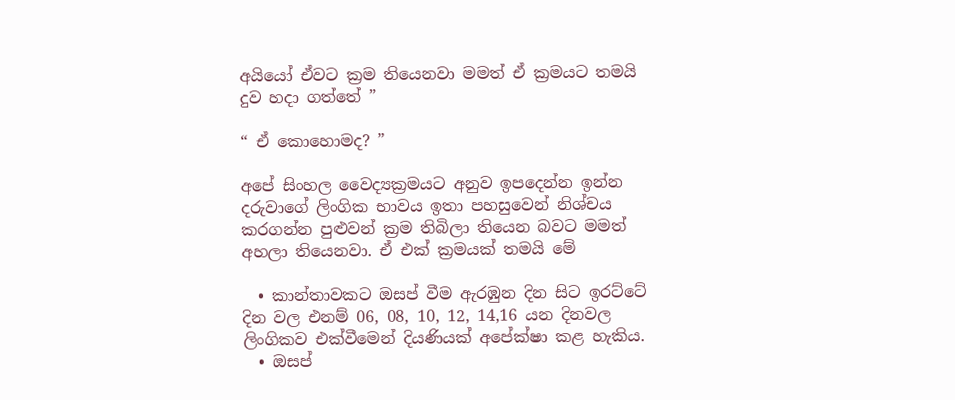අයියෝ ඒවට ක්‍රම තියෙනවා මමත් ඒ ක්‍රමයට තමයි දුව හදා ගත්තේ ”

“ ඒ කොහොමද? ”

අපේ සිංහල වෛද්‍යක්‍රමයට අනුව ඉපදෙන්න ඉන්න දරුවාගේ ලිංගික භාවය ඉතා පහසුවෙන් නිශ්චය කරගන්න පුළුවන් ක්‍රම තිබිලා තියෙන බවට මමත් අහලා තියෙනවා. ඒ එක් ක්‍රමයක් තමයි මේ

  • කාන්තාවකට ඔසප් වීම ඇරඹුන දින සිට ඉරට්ටේ දින වල එනම් 06, 08, 10, 12, 14,16 යන දිනවල ලිංගිකව එක්වීමෙන් දියණියක් අපේක්ෂා කළ හැකිය.
  • ඔසප්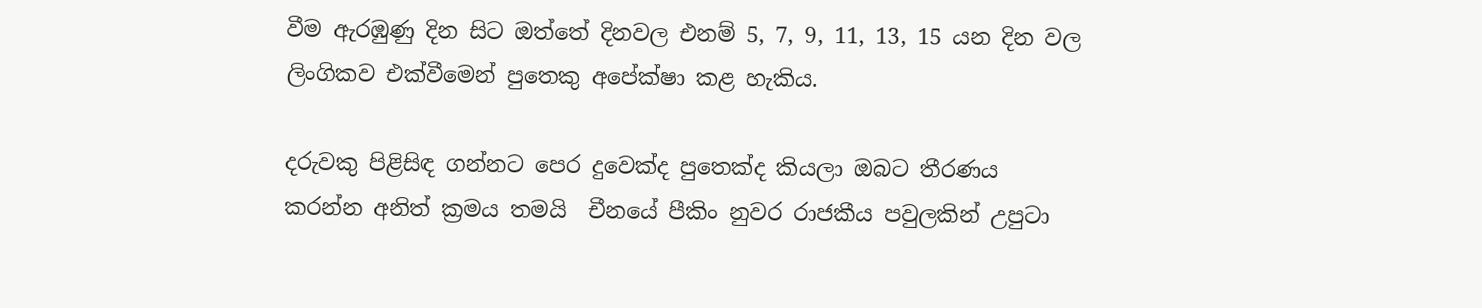වීම ඇරඹුණු දින සිට ඔත්තේ දිනවල එනම් 5, 7, 9, 11, 13, 15 යන දින වල ලිංගිකව එක්වීමෙන් පුතෙකු අපේක්ෂා කළ හැකිය.

දරුවකු පිළිසිඳ ගන්නට පෙර දුවෙක්ද පුතෙක්ද කියලා ඔබට තීරණය කරන්න අනිත් ක්‍රමය තමයි  චීනයේ පීකිං නුවර රාජකීය පවුලකින් උපුටා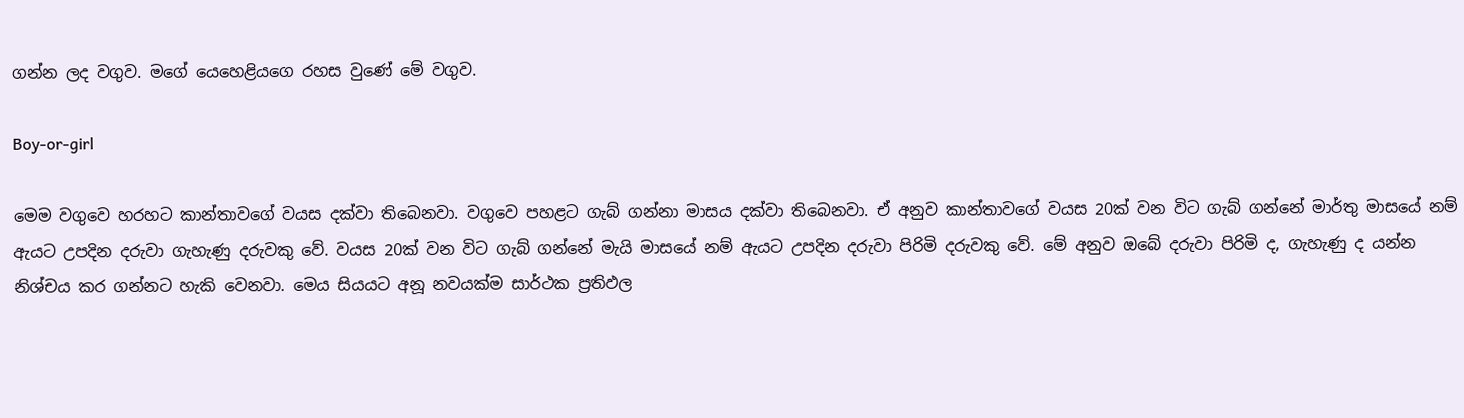ගන්න ලද වගුව. මගේ යෙහෙළියගෙ රහස වුණේ මේ වගුව.

Boy-or-girl

මෙම වගුවෙ හරහට කාන්තාවගේ වයස දක්වා තිබෙනවා. වගුවෙ පහළට ගැබ් ගන්නා මාසය දක්වා තිබෙනවා. ඒ අනුව කාන්තාවගේ වයස 20ක් වන විට ගැබ් ගන්නේ මාර්තු මාසයේ නම් ඇයට උපදින දරුවා ගැහැණු දරුවකු වේ. වයස 20ක් වන විට ගැබ් ගන්නේ මැයි මාසයේ නම් ඇයට උපදින දරුවා පිරිමි දරුවකු වේ. මේ අනුව ඔබේ දරුවා පිරිමි ද, ගැහැණු ද යන්න නිශ්චය කර ගන්නට හැකි වෙනවා. මෙය සියයට අනූ නවයක්ම සාර්ථක ප්‍රතිඵල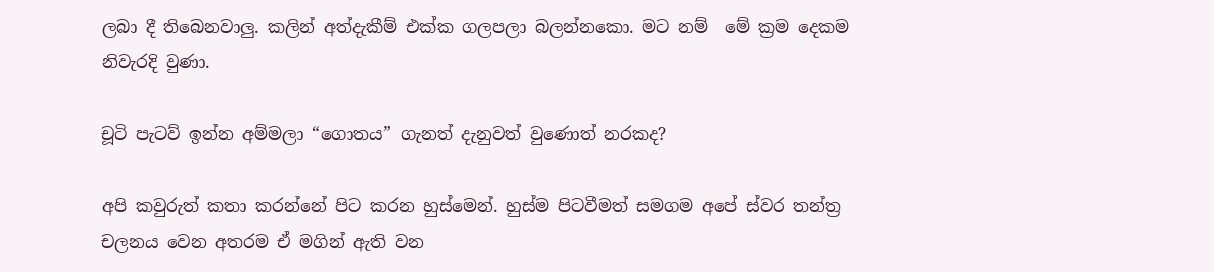ලබා දී තිබෙනවාලු. කලින් අත්දැකීම් එක්ක ගලපලා බලන්නකො. මට නම්  මේ ක්‍රම දෙකම නිවැරදි වුණා.

චූටි පැටව් ඉන්න අම්මලා “ගොතය” ගැනත් දැනුවත් වුණොත් නරකද?

අපි කවුරුත් කතා කරන්නේ පිට කරන හුස්මෙන්. හුස්ම පිටවීමත් සමගම අපේ ස්වර තන්ත්‍ර චලනය වෙන අතරම ඒ මගින් ඇති වන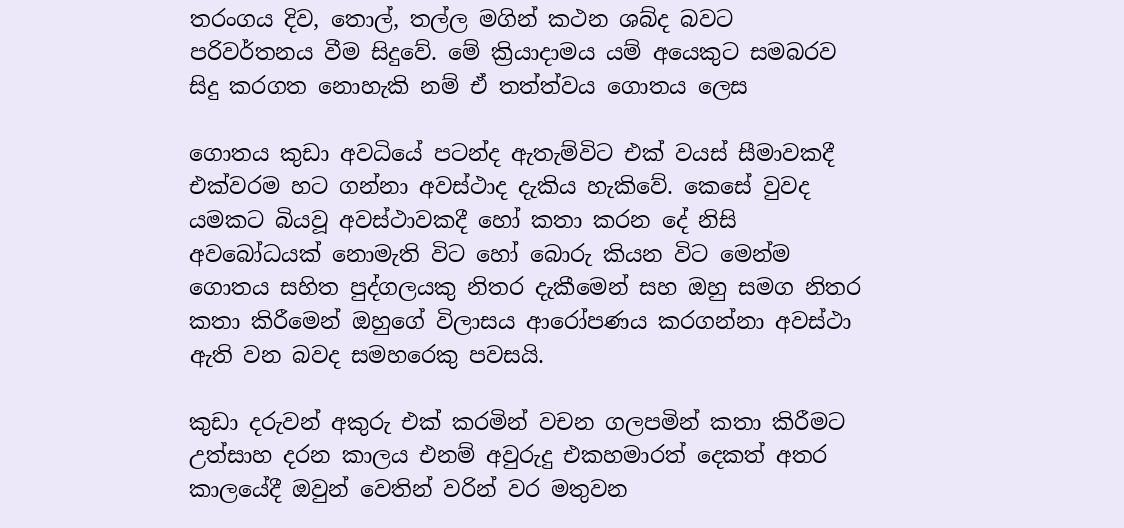තරංගය දිව, තොල්, තල්ල මගින් කථන ශබ්ද බවට පරිවර්තනය වීම සිදුවේ. මේ ක්‍රියාදාමය යම් අයෙකුට සමබරව සිදු කරගත නොහැකි නම් ඒ තත්ත්වය ගොතය ලෙස

ගොතය කුඩා අවධියේ පටන්ද ඇතැම්විට එක් වයස් සීමාවකදී එක්වරම හට ගන්නා අවස්ථාද දැකිය හැකිවේ. කෙසේ වුවද යමකට බියවූ අවස්ථාවකදී හෝ කතා කරන දේ නිසි අවබෝධයක් නොමැති විට හෝ බොරු කියන විට මෙන්ම ගොතය සහිත පුද්ගලයකු නිතර දැකීමෙන් සහ ඔහු සමග නිතර කතා කිරීමෙන් ඔහුගේ විලාසය ආරෝපණය කරගන්නා අවස්ථා ඇති වන බවද සමහරෙකු පවසයි.

කුඩා දරුවන් අකුරු එක් කරමින් වචන ගලපමින් කතා කිරීමට උත්සාහ දරන කාලය එනම් අවුරුදු එකහමාරත් දෙකත් අතර කාලයේදී ඔවුන් වෙතින් වරින් වර මතුවන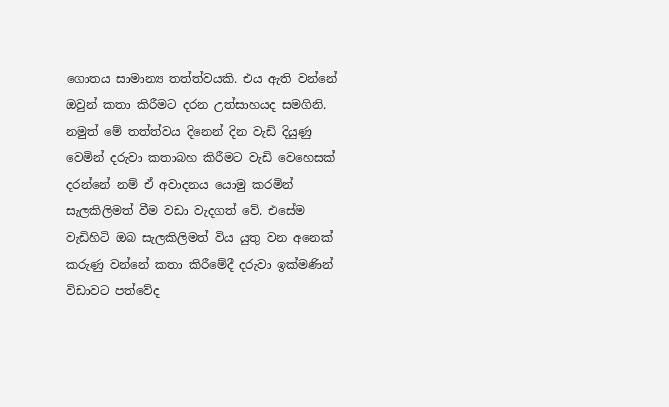ගොතය සාමාන්‍ය තත්ත්වයකි. එය ඇති වන්නේ ඔවුන් කතා කිරීමට දරන උත්සාහයද සමගිනි. නමුත් මේ තත්ත්වය දිනෙන් දින වැඩි දියුණු වෙමින් දරුවා කතාබහ කිරීමට වැඩි වෙහෙසක් දරන්නේ නම් ඒ අවාදනය යොමු කරමින් සැලකිලිමත් වීම වඩා වැදගත් වේ. එසේම වැඩිහිටි ඔබ සැලකිලිමත් විය යුතු වන අනෙක් කරුණු වන්නේ කතා කිරීමේදී දරුවා ඉක්මණින් විඩාවට පත්වේද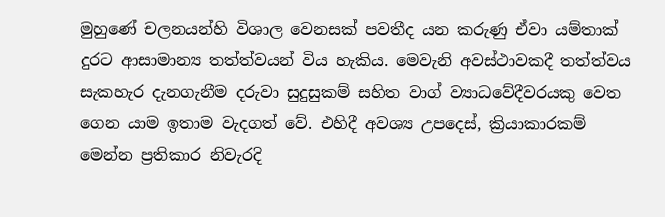මුහුණේ චලනයන්හි විශාල වෙනසක් පවතීද යන කරුණු ඒවා යම්තාක් දුරට ආසාමාන්‍ය තත්ත්වයන් විය හැකිය. මෙවැනි අවස්ථාවකදී තත්ත්වය සැකහැර දැනගැනීම දරුවා සුදුසුකම් සහිත වාග් ව්‍යාධවේදීවරයකු වෙත ගෙන යාම ඉතාම වැදගත් වේ. එහිදී අවශ්‍ය උපදෙස්, ක්‍රියාකාරකම් මෙන්න ප්‍රතිකාර නිවැරදි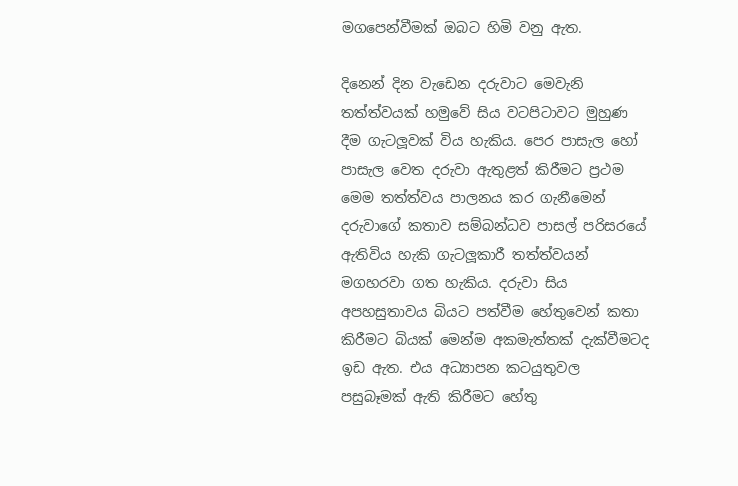මගපෙන්වීමක් ඔබට හිමි වනු ඇත.

දිනෙන් දින වැඩෙන දරුවාට මෙවැනි තත්ත්වයක් හමුවේ සිය වටපිටාවට මුහුණ දීම ගැටලූවක් විය හැකිය. පෙර පාසැල හෝ පාසැල වෙත දරුවා ඇතුළත් කිරීමට ප්‍රථම මෙම තත්ත්වය පාලනය කර ගැනීමෙන් දරුවාගේ කතාව සම්බන්ධව පාසල් පරිසරයේ ඇතිවිය හැකි ගැටලූකාරී තත්ත්වයන් මගහරවා ගත හැකිය. දරුවා සිය අපහසුතාවය බියට පත්වීම හේතුවෙන් කතා කිරීමට බියක් මෙන්ම අකමැත්තක් දැක්වීමටද ඉඩ ඇත. එය අධ්‍යාපන කටයුතුවල පසුබෑමක් ඇති කිරීමට හේතු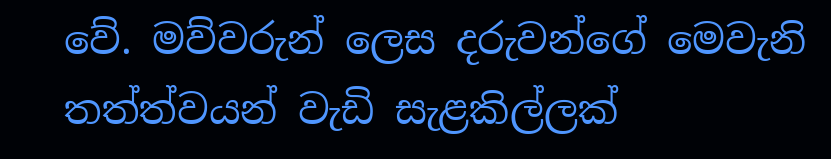වේ. මව්වරුන් ලෙස දරුවන්ගේ මෙවැනි තත්ත්වයන් වැඩි සැළකිල්ලක්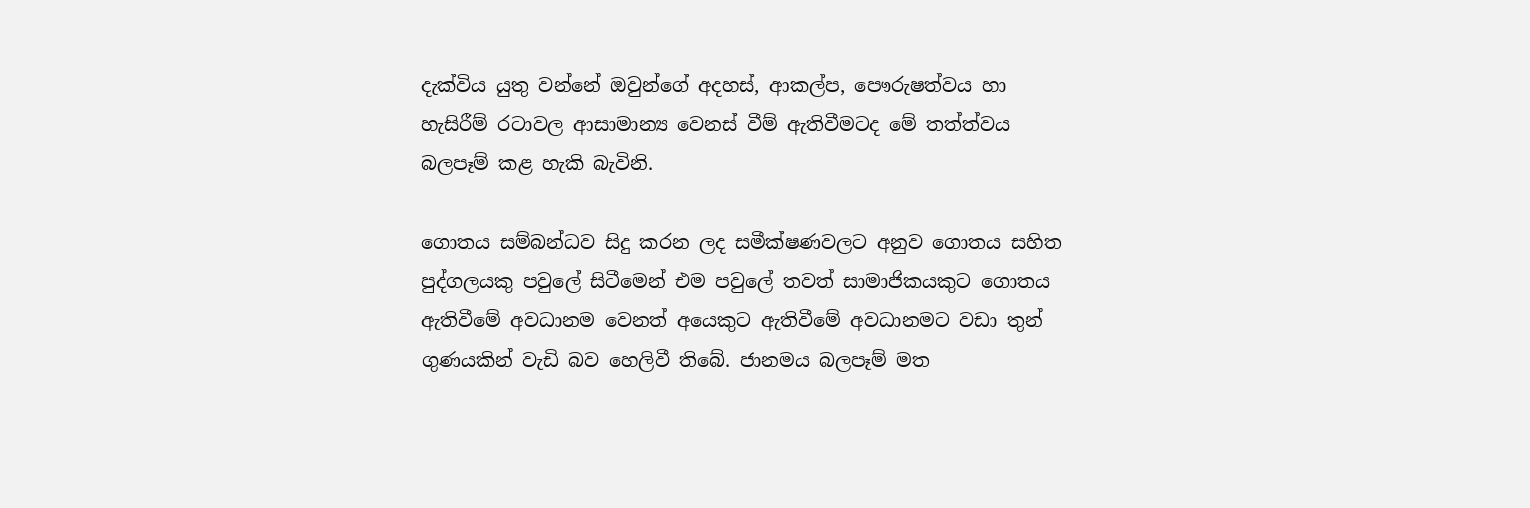දැක්විය යුතු වන්නේ ඔවුන්ගේ අදහස්, ආකල්ප, පෞරුෂත්වය හා හැසිරීම් රටාවල ආසාමාන්‍ය වෙනස් වීම් ඇතිවීමටද මේ තත්ත්වය බලපෑම් කළ හැකි බැවිනි.

ගොතය සම්බන්ධව සිදු කරන ලද සමීක්ෂණවලට අනුව ගොතය සහිත පුද්ගලයකු පවුලේ සිටීමෙන් එම පවුලේ තවත් සාමාජිකයකුට ගොතය ඇතිවීමේ අවධානම වෙනත් අයෙකුට ඇතිවීමේ අවධානමට වඩා තුන් ගුණයකින් වැඩි බව හෙලිවී තිබේ. ජානමය බලපෑම් මත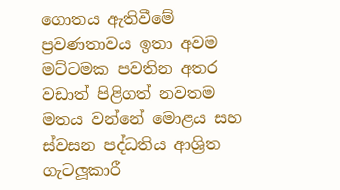ගොතය ඇතිවීමේ ප්‍රවණතාවය ඉතා අවම මට්ටමක පවතින අතර වඩාත් පිළිගත් නවතම මතය වන්නේ මොළය සහ ස්වසන පද්ධතිය ආශ්‍රිත ගැටලූකාරී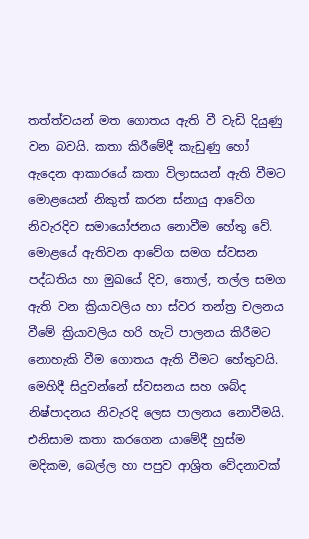තත්ත්වයන් මත ගොතය ඇති වී වැඩි දියුණු වන බවයි. කතා කිරීමේදී කැඩුණු හෝ ඇදෙන ආකාරයේ කතා විලාසයන් ඇති වීමට මොළයෙන් නිකුත් කරන ස්නායු ආවේග නිවැරදිව සමායෝජනය නොවීම හේතු වේ. මොළයේ ඇතිවන ආවේග සමග ස්වසන පද්ධතිය හා මුඛයේ දිව, තොල්, තල්ල සමග ඇති වන ක්‍රියාවලිය හා ස්වර තන්ත්‍ර චලනය වීමේ ක්‍රියාවලිය හරි හැටි පාලනය කිරීමට නොහැකි වීම ගොතය ඇති වීමට හේතුවයි. මෙහිදී සිදුවන්නේ ස්වසනය සහ ශබ්ද නිෂ්පාදනය නිවැරදි ලෙස පාලනය නොවීමයි. එනිසාම කතා කරගෙන යාමේදී හුස්ම මදිකම, බෙල්ල හා පපුව ආශ්‍රිත වේදනාවක්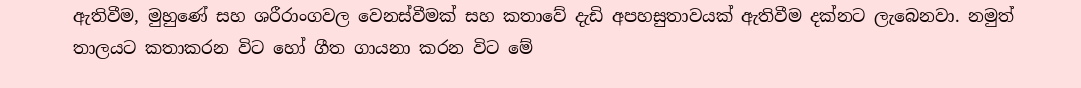ඇතිවීම, මුහුණේ සහ ශරීරාංගවල වෙනස්වීමක් සහ කතාවේ දැඩි අපහසුතාවයක් ඇතිවීම දක්නට ලැබෙනවා. නමුත් තාලයට කතාකරන විට හෝ ගීත ගායනා කරන විට මේ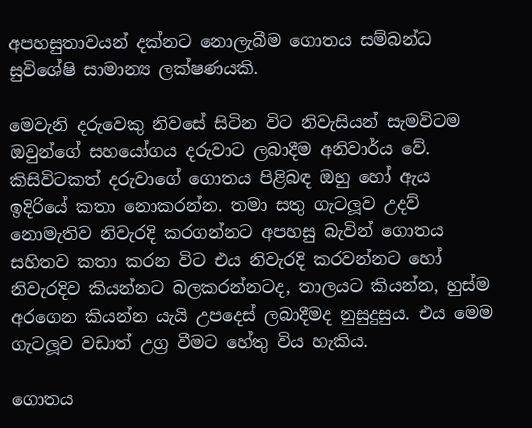අපහසුතාවයන් දක්නට නොලැබීම ගොතය සම්බන්ධ සුවිශේෂි සාමාන්‍ය ලක්ෂණයකි.

මෙවැනි දරුවෙකු නිවසේ සිටින විට නිවැසියන් සැමවිටම ඔවුන්ගේ සහයෝගය දරුවාට ලබාදීම අනිවාර්ය වේ. කිසිවිටකත් දරුවාගේ ගොතය පිළිබඳ ඔහු හෝ ඇය ඉදිරියේ කතා නොකරන්න. තමා සතු ගැටලූව උදව් නොමැතිව නිවැරදි කරගන්නට අපහසු බැවින් ගොතය සහිතව කතා කරන විට එය නිවැරදි කරවන්නට හෝ නිවැරදිව කියන්නට බලකරන්නටද, තාලයට කියන්න, හුස්ම අරගෙන කියන්න යැයි උපදෙස් ලබාදීමද නුසුදුසුය. එය මෙම ගැටලූව වඩාත් උග්‍ර වීමට හේතු විය හැකිය.

ගොතය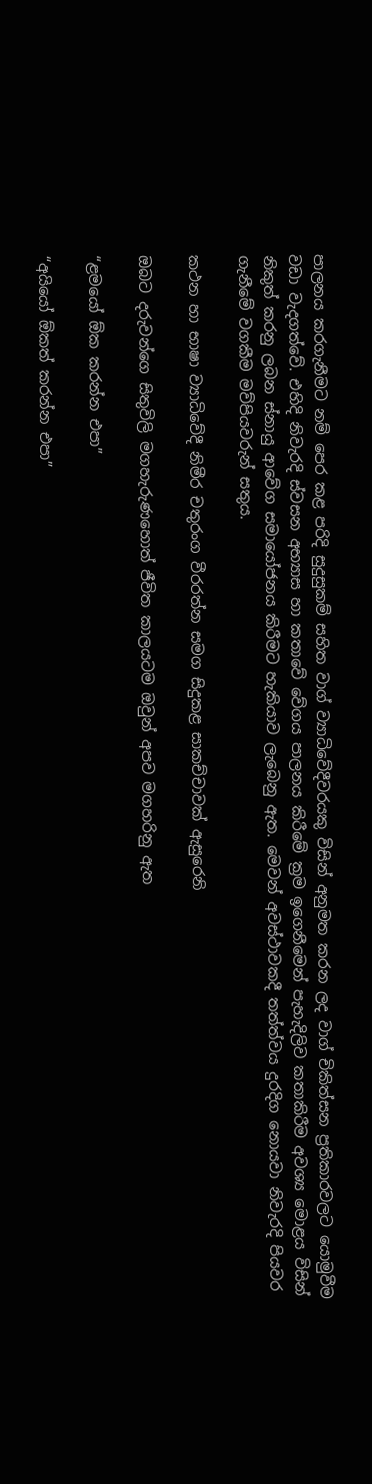පාලනය කරගැනීමට නම් පෙර කළ පරිදි සුදුසුකම් සහිත වාග් ව්‍යාධිවේදීවරයකු විසින් අනුමත කරන ලද වාග් චිකිත්සන ප්‍රතිකාරවලට යොමුවීම වඩා වැදගත්වේ. එහිදි නිවැරදි ස්වසන අභ්‍යාස හා කතාවේ වේගය පාලනය කිරීමේ ක්‍රම ඉගෙනීමෙන් පැහැදිලිව කතාකිරීම අවශ්‍ය මොළය විසින් නිකුත් කරනු ලබන ස්නායු ආවේග සමායෝජනය කිරීමට හැකියාව ලැබෙනු ඇත. මෙවන් අවස්ථාවකදී තත්ත්වය දුරදිග නොයවා නිවැරදි පියවර ගැනීමේ වගකීම මව්පියවරුන් සතුය.

කථන හා භාෂා ව්‍යාධිවේදී නිමීර චතුරංග වීරරත්න සමග සිදුකළ සාකච්චාවක් ඇසුරෙනි

ඔබට දරුවන්ගෙ සිතුවිලි මගහැරුණහොත් ජීවිත කාලයටම ඔවුන් අපව මගහරිනු ඇත

“ළමයෝ ඕක කරන්න එපා”

“අයියෝ ඕකත් කරන්න එපා”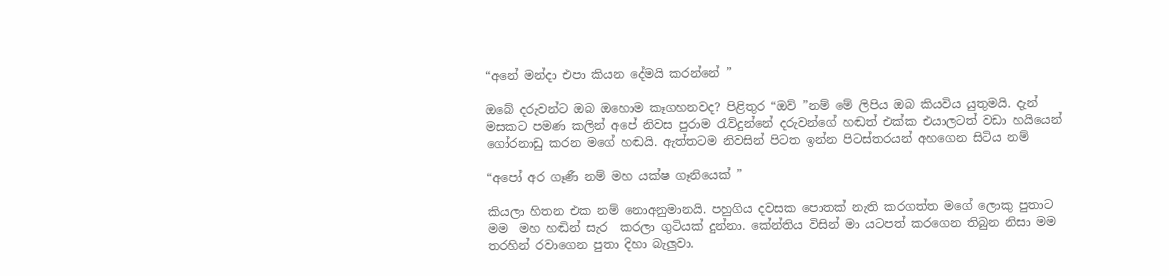“අනේ මන්දා එපා කියන දේමයි කරන්නේ ”

ඔබේ දරුවන්ට ඔබ ඔහොම කෑගහනවද? පිළිතුර “ඔව් ”නම් මේ ලිපිය ඔබ කියවිය යුතුමයි. දැන් මසකට පමණ කලින් අපේ නිවස පුරාම රැව්දුන්නේ දරුවන්ගේ හඬත් එක්ක එයාලටත් වඩා හයියෙන් ගෝරනාඩු කරන මගේ හඬයි. ඇත්තටම නිවසින් පිටත ඉන්න පිටස්තරයන් අහගෙන සිටිය නම්

“අපෝ අර ගෑණී නම් මහ යක්ෂ ගෑනියෙක් ”

කියලා හිතන එක නම් නොඅනුමානයි. පහුගිය දවසක පොතක් නැති කරගත්ත මගේ ලොකු පුතාට මම  මහ හඬින් සැර  කරලා ගුටියක් දුන්නා. කේන්තිය විසින් මා යටපත් කරගෙන තිබුන නිසා මම තරහින් රවාගෙන පුතා දිහා බැලුවා.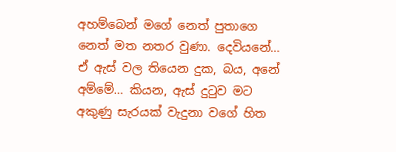අහම්බෙන් මගේ නෙත් පුතාගෙ නෙත් මත නතර වුණා. දෙවියනේ… ඒ ඇස් වල තියෙන දුක, බය, අනේ අම්මේ… කියන, ඇස් දුටුව මට අකුණු සැරයක් වැදුනා වගේ හිත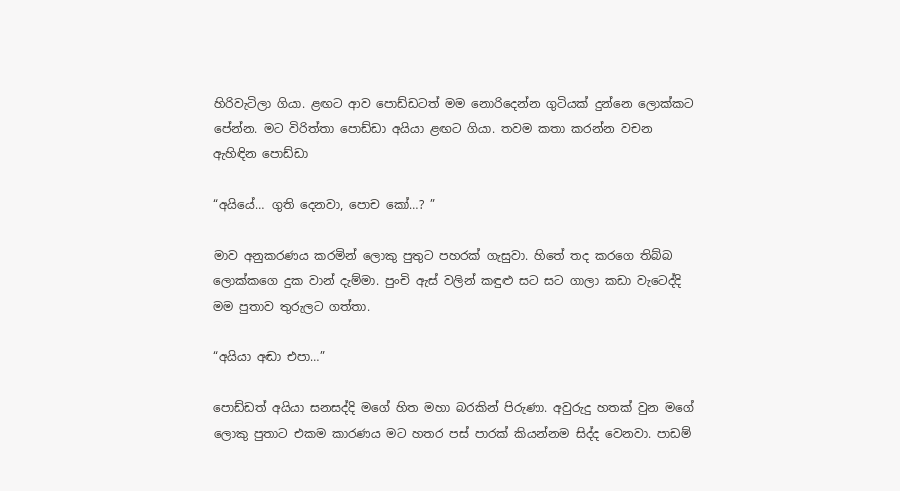හිරිවැටිලා ගියා. ළඟට ආව පොඩ්ඩටත් මම නොරිදෙන්න ගුටියක් දුන්නෙ ලොක්කට පේන්න. මට විරිත්තා පොඩ්ඩා අයියා ළඟට ගියා. තවම කතා කරන්න වචන ඇහිඳින පොඩ්ඩා

“අයියේ… ගුති දෙනවා, පොච කෝ…? ”

මාව අනුකරණය කරමින් ලොකු පුතුට පහරක් ගැසුවා. හිතේ තද කරගෙ තිබ්බ ලොක්කගෙ දුක වාන් දැම්මා. පුංචි ඇස් වලින් කඳුළු සට සට ගාලා කඩා වැටෙද්දි මම පුතාව තුරුලට ගත්තා.

“අයියා අඬා එපා…”

පොඩ්ඩත් අයියා සනසද්දි මගේ හිත මහා බරකින් පිරුණා. අවුරුදු හතක් වුන මගේ ලොකු පුතාට එකම කාරණය මට හතර පස් පාරක් කියන්නම සිද්ද වෙනවා. පාඩම්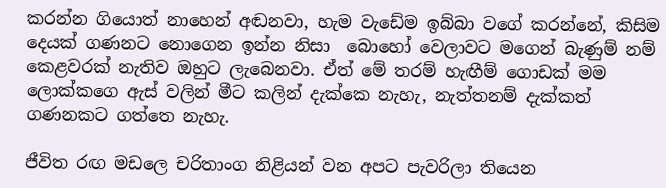කරන්න ගියොත් නාහෙන් අඬනවා, හැම වැඩේම ඉබ්බා වගේ කරන්නේ, කිසිම දෙයක් ගණනට නොගෙන ඉන්න නිසා  බොහෝ වෙලාවට මගෙන් බැණුම් නම් කෙළවරක් නැතිව ඔහුට ලැබෙනවා. ඒත් මේ තරම් හැඟීම් ගොඩක් මම ලොක්කගෙ ඇස් වලින් මීට කලින් දැක්කෙ නැහැ, නැත්තනම් දැක්කත් ගණනකට ගත්තෙ නැහැ.

ජීවිත රඟ මඩලෙ චරිතාංග නිළියන් වන අපට පැවරිලා තියෙන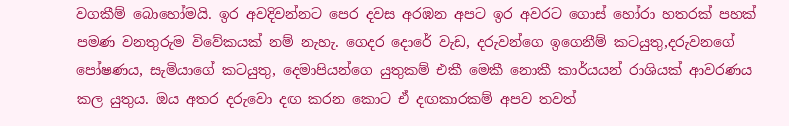වගකීම් බොහෝමයි. ඉර අවදිවන්නට පෙර දවස අරඹන අපට ඉර අවරට ගොස් හෝරා හතරක් පහක් පමණ වනතුරුම විවේකයක් නම් නැහැ. ගෙදර දොරේ වැඩ, දරුවන්ගෙ ඉගෙනීම් කටයුතු,දරුවනගේ පෝෂණය, සැමියාගේ කටයුතු, දෙමාපියන්ගෙ යුතුකම් එකී මෙකී නොකී කාර්යයන් රාශියක් ආවරණය කල යුතුය. ඔය අතර දරුවො දඟ කරන කොට ඒ දඟකාරකම් අපව තවත්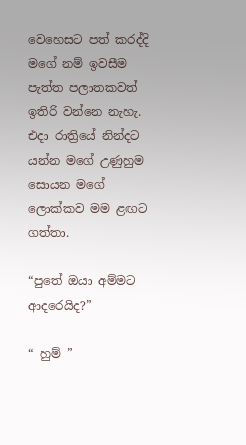වෙහෙසට පත් කරද්දි මගේ නම් ඉවසීම පැත්ත පලාතකවත් ඉතිරි වන්නෙ නැහැ. එදා රාත්‍රියේ නින්දට යන්න මගේ උණුහුම සොයන මගේ ලොක්කව මම ළඟට ගත්තා.

“පුතේ ඔයා අම්මට ආදරෙයිද?”

“ හුම් ”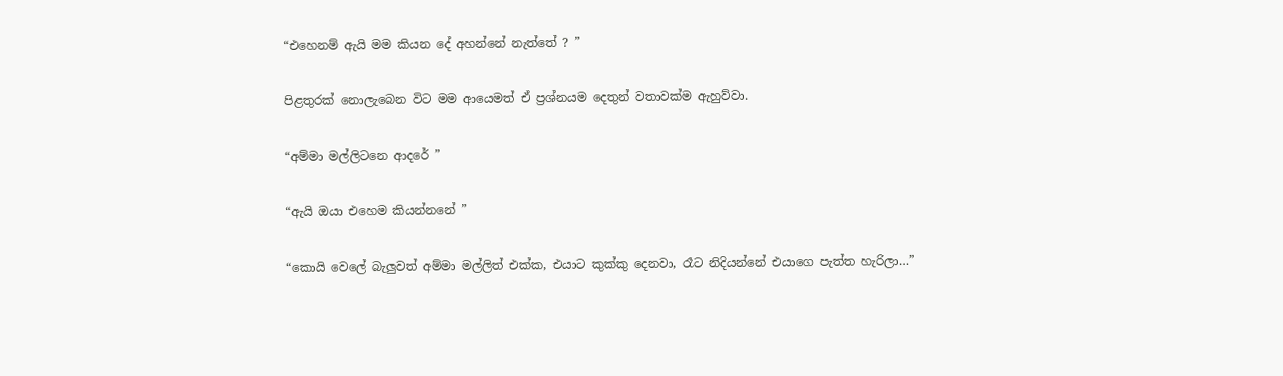“එහෙනම් ඇයි මම කියන දේ අහන්නේ නැත්තේ ? ”

පිළතුරක් නොලැබෙන විට මම ආයෙමත් ඒ ප්‍රශ්නයම දෙතුන් වතාවක්ම ඇහුව්වා.

“අම්මා මල්ලිටනෙ ආදරේ ”

“ඇයි ඔයා එහෙම කියන්නනේ ”

“කොයි වෙලේ බැලුවත් අම්මා මල්ලිත් එක්ක, එයාට කුක්කු දෙනවා, රෑට නිදියන්නේ එයාගෙ පැත්ත හැරිලා…”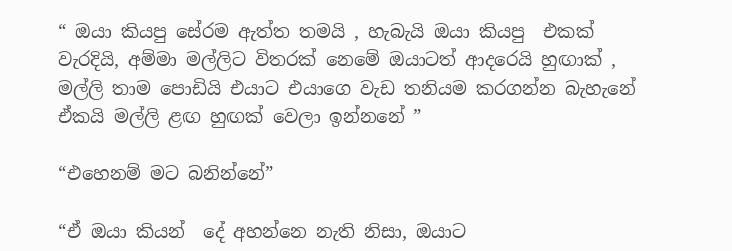“ ඔයා කියපු සේරම ඇත්ත තමයි , හැබැයි ඔයා කියපු  එකක් වැරදියි, අම්මා මල්ලිට විතරක් නෙමේ ඔයාටත් ආදරෙයි හුඟාක් , මල්ලි තාම පොඩියි එයාට එයාගෙ වැඩ තනියම කරගන්න බැහැනේ ඒකයි මල්ලි ළඟ හුඟක් වෙලා ඉන්නනේ ”

“එහෙනම් මට බනින්නේ”

“ඒ ඔයා කියන්  දේ අහන්නෙ නැති නිසා, ඔයාට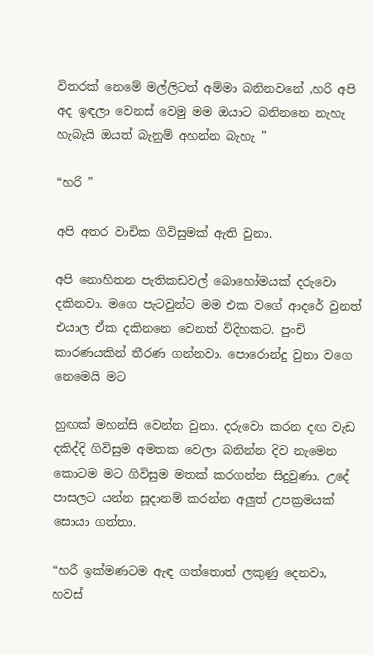විතරක් නෙමේ මල්ලිටත් අම්මා බනිනවනේ ,හරි අපි අද ඉඳලා වෙනස් වෙමු මම ඔයාට බනිනනෙ නැහැ හැබැයි ඔයත් බැනුම් අහන්න බැහැ ”

“හරි ”

අපි අතර වාචික ගිවිසුමක් ඇති වුනා.

අපි නොහිතන පැතිකඩවල් බොහෝමයක් දරුවො දකිනවා. මගෙ පැටවුන්ට මම එක වගේ ආදරේ වුනත් එයාල ඒක දකිනනෙ වෙනත් විදිහකට. පුංචි කාරණයකින් තීරණ ගන්නවා. පොරොන්දු වුනා වගෙ නෙමෙයි මට

හුඟක් මහන්සි වෙන්න වුනා. දරුවො කරන දඟ වැඩ දකිද්දි ගිවිසුම අමතක වෙලා බනින්න දිව නැමෙන කොටම මට ගිවිසුම මතක් කරගන්න සිදුවුණා. උදේ පාසලට යන්න සූදානම් කරන්න අලුත් උපක්‍රමයක් සොයා ගත්තා.

“හරී ඉක්මණටම ඇඳ ගත්තොත් ලකුණු දෙනවා, හවස්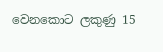වෙනකොට ලකුණු 15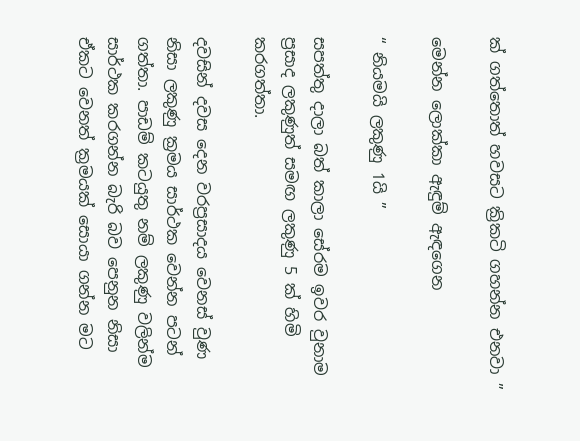ක් ගත්තොත් හවසට ක්‍රිකටි ගහන්න එනවා ”

මෙන්න ලොක්කා ඇඳුම් ඇඳගෙන

“ නියමයි ලකුණු 1යි ”

සපත්තු දාලා බත් කාලා සේරම ඉවර වුනාම ප්‍රසාද ලකුණුත් සමඟ ලකුණු 5 ක් හිමි කරගත්තා.

දවසින් දවස දෙන වරප්‍රසාදය වෙනස් වුණ නිසා ලකුණු ක්‍රමය සාර්ථක වෙන්න පටන් ගත්තා. පාඩම් කටයුතු නම් ලකුණු වලින්ම සාර්ථක කරගන්න බැරි බව පෙනුන නිසා ඒකට වෙනත් ක්‍රමයක් සොයා ගන්න මට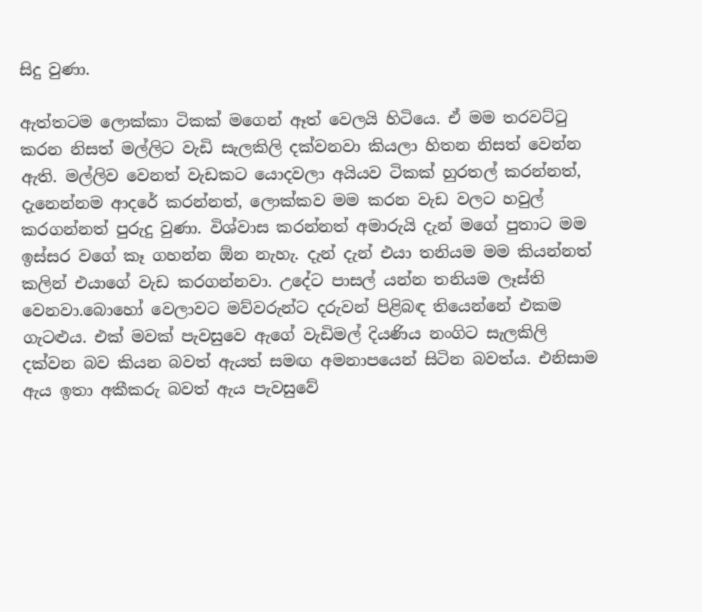සිදු වුණා.

ඇත්තටම ලොක්කා ටිකක් මගෙන් ඈත් වෙලයි හිටියෙ. ඒ මම තරවට්ටු කරන නිසත් මල්ලිට වැඩි සැලකිලි දක්වනවා කියලා හිතන නිසත් වෙන්න ඇති. මල්ලිව වෙනත් වැඩකට යොදවලා අයියව ටිකක් හුරතල් කරන්නත්, දැනෙන්නම ආදරේ කරන්නත්, ලොක්කව මම කරන වැඩ වලට හවුල් කරගන්නත් පුරුදු වුණා. විශ්වාස කරන්නත් අමාරුයි දැන් මගේ පුතාට මම ඉස්සර වගේ කෑ ගහන්න ඕන නැහැ. දැන් දැන් එයා තනියම මම කියන්නත් කලින් එයාගේ වැඩ කරගන්නවා. උදේට පාසල් යන්න තනියම ලෑස්ති වෙනවා.බොහෝ වෙලාවට මව්වරුන්ට දරුවන් පිළිබඳ තියෙන්නේ එකම ගැටළුය. එක් මවක් පැවසුවෙ ඇගේ වැඩිමල් දියණිය නංගිට සැලකිලි දක්වන බව කියන බවත් ඇයත් සමඟ අමනාපයෙන් සිටින බවත්ය. එනිසාම ඇය ඉතා අකීකරු බවත් ඇය පැවසුවේ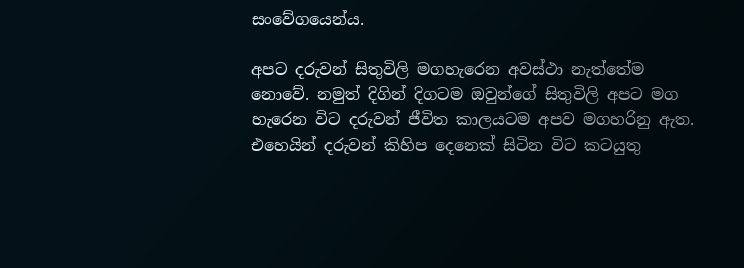සංවේගයෙන්ය.

අපට දරුවන් සිතුවිලි මගහැරෙන අවස්ථා නැත්තේම නොවේ. නමුත් දිගින් දිගටම ඔවුන්ගේ සිතුවිලි අපට මග හැරෙන විට දරුවන් ජීවිත කාලයටම අපව මගහරිනු ඇත. එහෙයින් දරුවන් කිහිප දෙනෙක් සිටින විට කටයුතු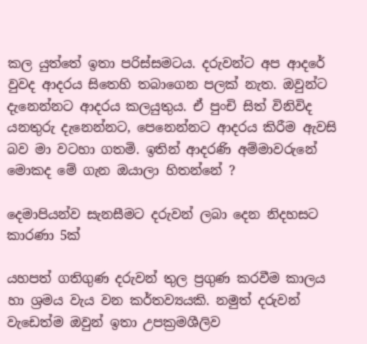කල යුත්තේ ඉතා පරිස්සමටය. දරුවන්ට අප ආදරේ වුවද ආදරය සිතෙහි තබාගෙන පලක් නැත. ඔවුන්ට දැනෙන්නට ආදරය කලයුතුය. ඒ පුංචි සිත් විනිවිද යනතුරු දැනෙන්නට, පෙනෙන්නට ආදරය කිරීම ඇවසි බව මා වටහා ගතමි. ඉතින් ආදරණි අම්මාවරුනේ මොකද මේ ගැන ඔයාලා හිතන්නේ ?

දෙමාපියන්ව සැනසීමට දරුවන් ලබා දෙන නිදහසට කාරණා 5ක්

යහපත් ගතිගුණ දරුවන් තුල ප්‍රගුණ කරවීම කාලය හා ශ්‍රමය වැය වන කර්තව්‍යයකි. නමුත් දරුවන් වැඩෙත්ම ඔවුන් ඉතා උපක්‍රමශීලිව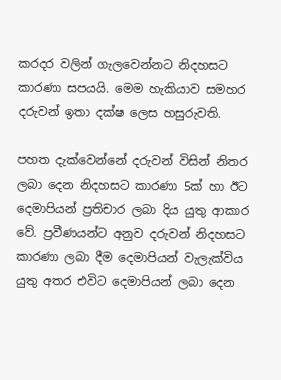කරදර වලින් ගැලවෙන්නට නිදහසට කාරණා සපයයි. මෙම හැකියාව සමහර දරුවන් ඉතා දක්ෂ ලෙස හසුරුවති.

පහත දැක්වෙන්නේ දරුවන් විසින් නිතර ලබා දෙන නිදහසට කාරණා 5ක් හා ඊට දෙමාපියන් ප්‍රතිචාර ලබා දිය යුතු ආකාර වේ. ප්‍රවීණයන්ට අනුව දරුවන් නිදහසට කාරණා ලබා දීම දෙමාපියන් වැලැක්විය යුතු අතර එවිට දෙමාපියන් ලබා දෙන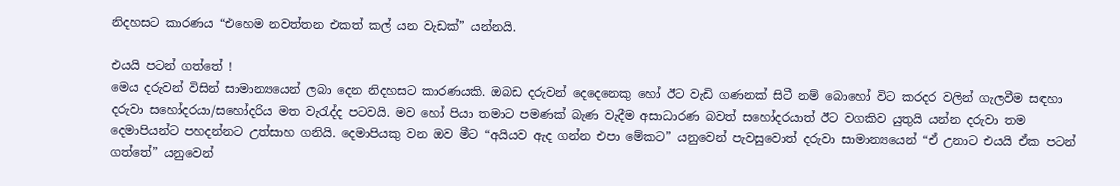නිදහසට කාරණය “එහෙම නවත්තන එකත් කල් යන වැඩක්” යන්නයි.

එයයි පටන් ගත්තේ !
මෙය දරුවන් විසින් සාමාන්‍යයෙන් ලබා දෙන නිදහසට කාරණයකි. ඔබඩ දරුවන් දෙදෙනෙකු හෝ ඊට වැඩි ගණනක් සිටී නම් බොහෝ විට කරදර වලින් ගැලවීම සඳහා දරුවා සහෝදරයා/සහෝදරිය මත වැරැද්ද පටවයි. මව හෝ පියා තමාට පමණක් බැණ වැදීම අසාධාරණ බවත් සහෝදරයාත් ඊට වගකිව යුතුයි යන්න දරුවා තම දෙමාපියන්ට පහදන්නට උත්සාහ ගනියි. දෙමාපියකු වන ඔව මීට “අයියව ඇද ගන්න එපා මේකට” යනුවෙන් පැවසුවොත් දරුවා සාමාන්‍යයෙන් “ඒ උනාට එයයි ඒක පටන් ගත්තේ” යනුවෙන්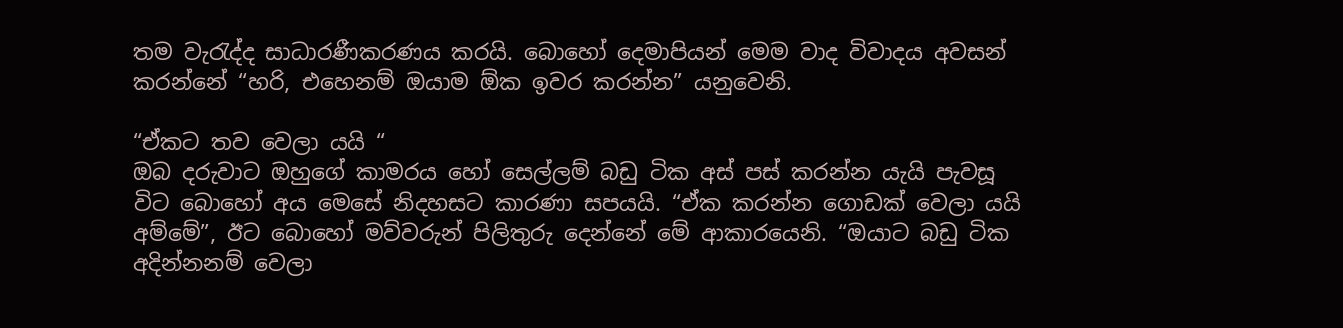තම වැරැද්ද සාධාරණීකරණය කරයි. බොහෝ දෙමාපියන් මෙම වාද විවාදය අවසන් කරන්නේ “හරි, එහෙනම් ඔයාම ඕක ඉවර කරන්න” යනුවෙනි.

“ඒකට තව වෙලා යයි “
ඔබ දරුවාට ඔහුගේ කාමරය හෝ සෙල්ලම් බඩු ටික අස් පස් කරන්න යැයි පැවසූ විට බොහෝ අය මෙසේ නිදහසට කාරණා සපයයි. “ඒක කරන්න ගොඩක් වෙලා යයි අම්මේ”, ඊට බොහෝ මව්වරුන් පිලිතුරු දෙන්නේ මේ ආකාරයෙනි. “ඔයාට බඩු ටික අදින්නනම් වෙලා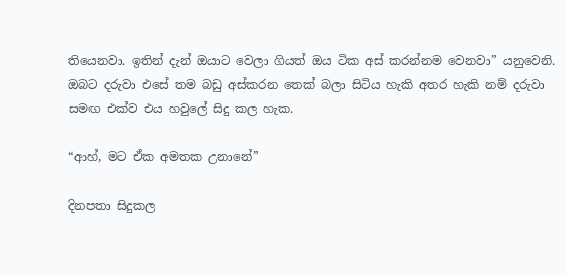තියෙනවා. ඉතින් දැන් ඔයාට වෙලා ගියත් ඔය ටික අස් කරන්නම වෙනවා” යනුවෙනි. ඔබට දරුවා එසේ තම බඩු අස්කරන තෙක් බලා සිටිය හැකි අතර හැකි නම් දරුවා සමඟ එක්ව එය හවුලේ සිදු කල හැක.

“ආහ්, මට ඒක අමතක උනානේ”

දිනපතා සිදුකල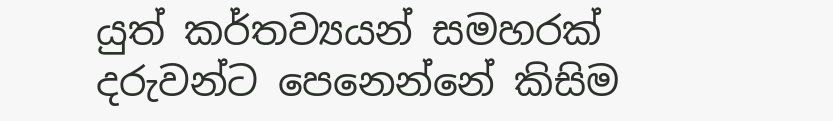යුත් කර්තව්‍යයන් සමහරක් දරුවන්ට පෙනෙන්නේ කිසිම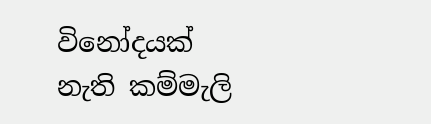විනෝදයක් නැති කම්මැලි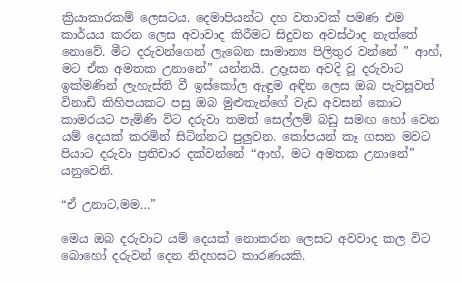ක්‍රියාකාරකම් ලෙසටය. දෙමාපියන්ට දහ වතාවක් පමණ එම කාර්යය කරන ලෙස අවාවාද කිරීමට සිදුවන අවස්ථාද නැත්තේ නොවේ. මීට දරුවන්ගෙන් ලැබෙන සාමාන්‍ය පිලිතුර වන්නේ ” ආහ්, මට ඒක අමතක උනානේ” යන්නයි. උදෑසන අවදි වූ දරුවාට ඉක්මණින් ලැහැස්ති වී ඉස්කෝල ඇඳුම අඳින ලෙස ඔබ පැවසූවත් විනාඩි කිහිපයකට පසු ඔබ මුළුතැන්ගේ වැඩ අවසන් කොට කාමරයට පැමිණි විට දරුවා තමත් සෙල්ලම් බඩු සමඟ හෝ වෙන යම් දෙයක් කරමින් සිටින්නට පුලුවන. කෝපයන් කෑ ගසන මවට පියාට දරුවා ප්‍රතිචාර දක්වන්නේ “ආහ්, මට අමතක උනානේ” යනුවෙනි.

“ඒ උනාට,මම…”

මෙය ඔබ දරුවාට යම් දෙයක් නොකරන ලෙසට අවවාද කල විට බොහෝ දරුවන් දෙන නිදහසට කාරණයකි.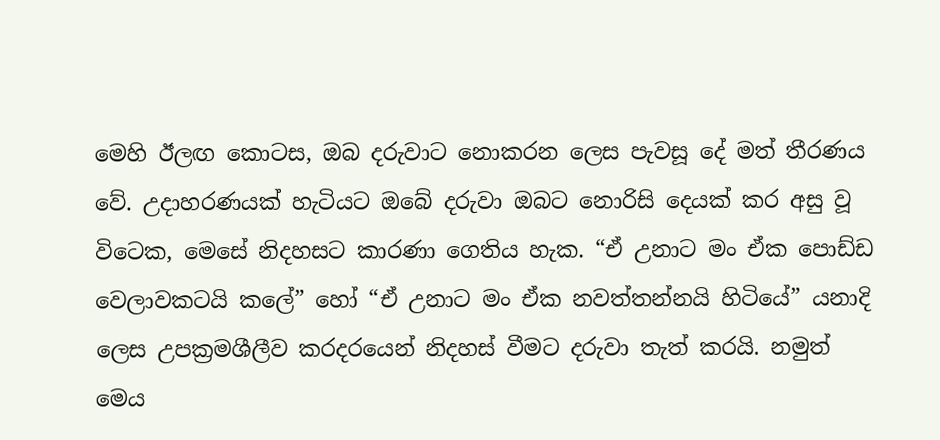මෙහි ඊලඟ කොටස, ඔබ දරුවාට නොකරන ලෙස පැවසූ දේ මත් තීරණය වේ. උදාහරණයක් හැටියට ඔබේ දරුවා ඔබට නොරිසි දෙයක් කර අසු වූ විටෙක, මෙසේ නිදහසට කාරණා ගෙතිය හැක. “ඒ උනාට මං ඒක පොඩ්ඩ වෙලාවකටයි කලේ” හෝ “ඒ උනාට මං ඒක නවත්තන්නයි හිටියේ” යනාදි ලෙස උපක්‍රමශීලීව කරදරයෙන් නිදහස් වීමට දරුවා තැත් කරයි. නමුත් මෙය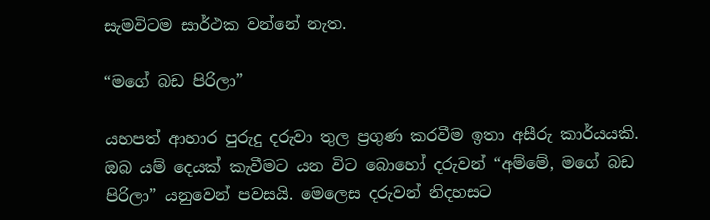සැමවිටම සාර්ථක වන්නේ නැත.

“මගේ බඩ පිරිලා”

යහපත් ආහාර පුරුදු දරුවා තුල ප්‍රගුණ කරවීම ඉතා අසීරු කාර්යයකි. ඔබ යම් දෙයක් කැවීමට යන විට බොහෝ දරුවන් “අම්මේ, මගේ බඩ පිරිලා” යනුවෙන් පවසයි. මෙලෙස දරුවන් නිදහසට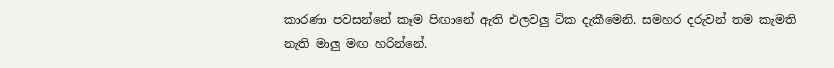කාරණා පවසන්නේ කෑම පිඟානේ ඇති එලවලු ටික දැකීමෙනි. සමහර දරුවන් තම කැමති නැති මාලු මඟ හරින්නේ.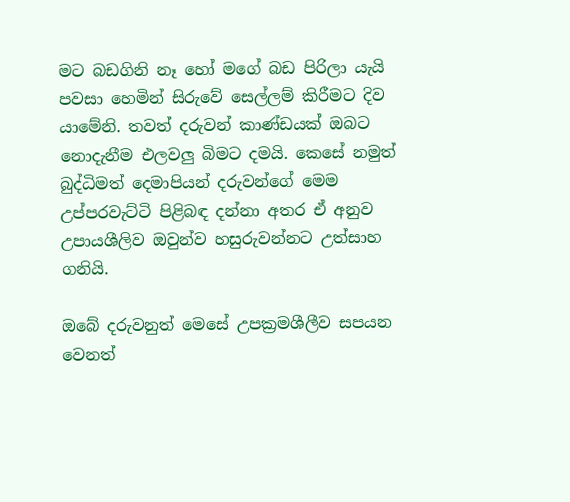මට බඩගිනි නෑ හෝ මගේ බඩ පිරිලා යැයි පවසා හෙමින් සිරුවේ සෙල්ලම් කිරීමට දිව යාමේනි. තවත් දරුවන් කාණ්ඩයක් ඔබට නොදැනීම එලවලු බිමට දමයි. කෙසේ නමුත් බුද්ධිමත් දෙමාපියන් දරුවන්ගේ මෙම උප්පරවැට්ටි පිළිබඳ දන්නා අතර ඒ අනුව උපායශීලිව ඔවුන්ව හසුරුවන්නට උත්සාහ ගනියි.

ඔබේ දරුවනුත් මෙසේ උපක්‍රමශීලීව සපයන වෙනත්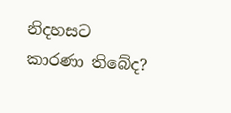නිදහසට කාරණා තිබේද?